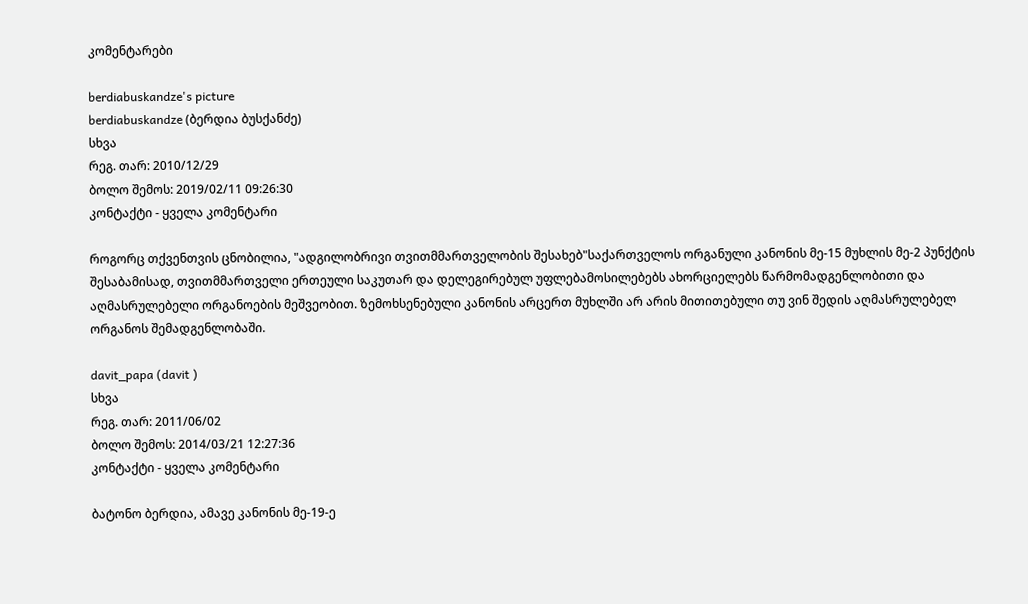კომენტარები

berdiabuskandze's picture
berdiabuskandze (ბერდია ბუსქანძე)
სხვა
რეგ. თარ: 2010/12/29
ბოლო შემოს: 2019/02/11 09:26:30
კონტაქტი - ყველა კომენტარი

როგორც თქვენთვის ცნობილია, "ადგილობრივი თვითმმართველობის შესახებ"საქართველოს ორგანული კანონის მე-15 მუხლის მე-2 პუნქტის შესაბამისად, თვითმმართველი ერთეული საკუთარ და დელეგირებულ უფლებამოსილებებს ახორციელებს წარმომადგენლობითი და აღმასრულებელი ორგანოების მეშვეობით. ზემოხსენებული კანონის არცერთ მუხლში არ არის მითითებული თუ ვინ შედის აღმასრულებელ ორგანოს შემადგენლობაში.

davit_papa (davit )
სხვა
რეგ. თარ: 2011/06/02
ბოლო შემოს: 2014/03/21 12:27:36
კონტაქტი - ყველა კომენტარი

ბატონო ბერდია, ამავე კანონის მე-19-ე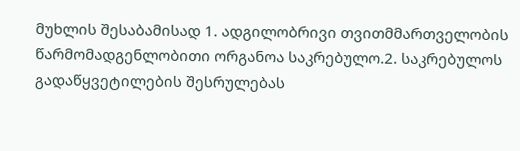მუხლის შესაბამისად 1. ადგილობრივი თვითმმართველობის წარმომადგენლობითი ორგანოა საკრებულო.2. საკრებულოს გადაწყვეტილების შესრულებას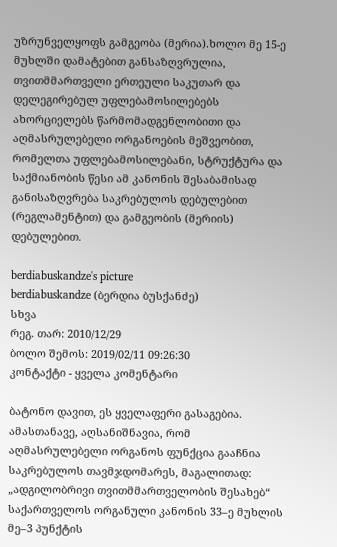უზრუნველყოფს გამგეობა (მერია).ხოლო მე 15-ე მუხლში დამატებით განსაზღვრულია, თვითმმართველი ერთეული საკუთარ და დელეგირებულ უფლებამოსილებებს ახორციელებს წარმომადგენლობითი და აღმასრულებელი ორგანოების მეშვეობით, რომელთა უფლებამოსილებანი, სტრუქტურა და საქმიანობის წესი ამ კანონის შესაბამისად განისაზღვრება საკრებულოს დებულებით (რეგლამენტით) და გამგეობის (მერიის) დებულებით.

berdiabuskandze's picture
berdiabuskandze (ბერდია ბუსქანძე)
სხვა
რეგ. თარ: 2010/12/29
ბოლო შემოს: 2019/02/11 09:26:30
კონტაქტი - ყველა კომენტარი

ბატონო დავით, ეს ყველაფერი გასაგებია.
ამასთანავე, აღსანიშნავია, რომ აღმასრულებელი ორგანოს ფუნქცია გააჩნია საკრებულოს თავმჯდომარეს, მაგალითად: „ადგილობრივი თვითმმართველობის შესახებ“ საქართველოს ორგანული კანონის 33–ე მუხლის მე–3 პუნქტის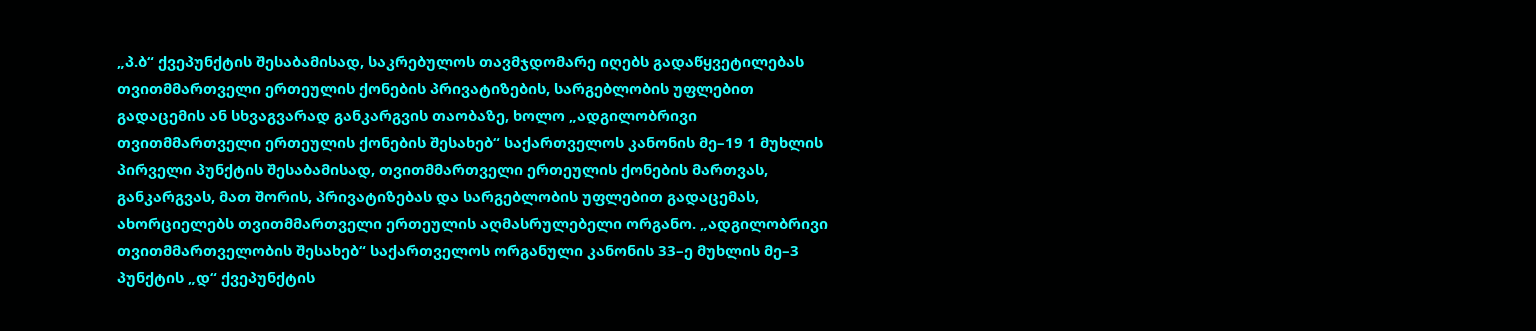„პ.ბ“ ქვეპუნქტის შესაბამისად, საკრებულოს თავმჯდომარე იღებს გადაწყვეტილებას თვითმმართველი ერთეულის ქონების პრივატიზების, სარგებლობის უფლებით გადაცემის ან სხვაგვარად განკარგვის თაობაზე, ხოლო „ადგილობრივი თვითმმართველი ერთეულის ქონების შესახებ“ საქართველოს კანონის მე–19 1 მუხლის პირველი პუნქტის შესაბამისად, თვითმმართველი ერთეულის ქონების მართვას, განკარგვას, მათ შორის, პრივატიზებას და სარგებლობის უფლებით გადაცემას, ახორციელებს თვითმმართველი ერთეულის აღმასრულებელი ორგანო. „ადგილობრივი თვითმმართველობის შესახებ“ საქართველოს ორგანული კანონის 33–ე მუხლის მე–3 პუნქტის „დ“ ქვეპუნქტის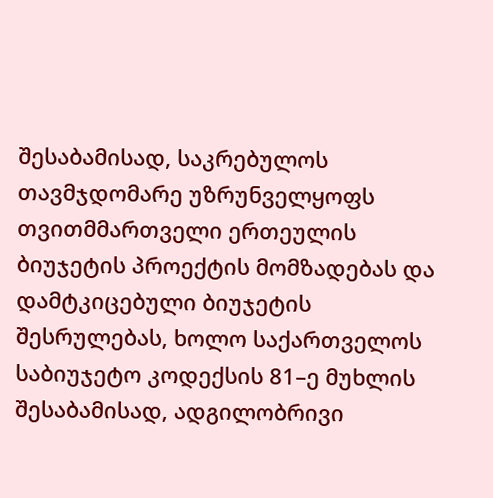შესაბამისად, საკრებულოს თავმჯდომარე უზრუნველყოფს თვითმმართველი ერთეულის ბიუჯეტის პროექტის მომზადებას და დამტკიცებული ბიუჯეტის შესრულებას, ხოლო საქართველოს საბიუჯეტო კოდექსის 81–ე მუხლის შესაბამისად, ადგილობრივი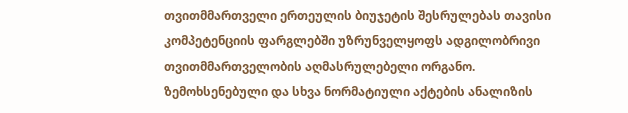თვითმმართველი ერთეულის ბიუჯეტის შესრულებას თავისი კომპეტენციის ფარგლებში უზრუნველყოფს ადგილობრივი თვითმმართველობის აღმასრულებელი ორგანო.
ზემოხსენებული და სხვა ნორმატიული აქტების ანალიზის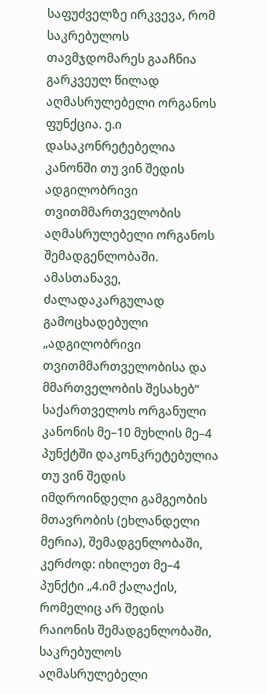საფუძველზე ირკვევა, რომ საკრებულოს თავმჯდომარეს გააჩნია გარკვეულ წილად აღმასრულებელი ორგანოს ფუნქცია. ე.ი დასაკონრეტებელია კანონში თუ ვინ შედის ადგილობრივი თვითმმართველობის აღმასრულებელი ორგანოს შემადგენლობაში.
ამასთანავე, ძალადაკარგულად გამოცხადებული „ადგილობრივი თვითმმართველობისა და მმართველობის შესახებ“ საქართველოს ორგანული კანონის მე–10 მუხლის მე–4 პუნქტში დაკონკრეტებულია თუ ვინ შედის იმდროინდელი გამგეობის მთავრობის (ეხლანდელი მერია), შემადგენლობაში, კერძოდ: იხილეთ მე–4 პუნქტი „4.იმ ქალაქის, რომელიც არ შედის რაიონის შემადგენლობაში, საკრებულოს აღმასრულებელი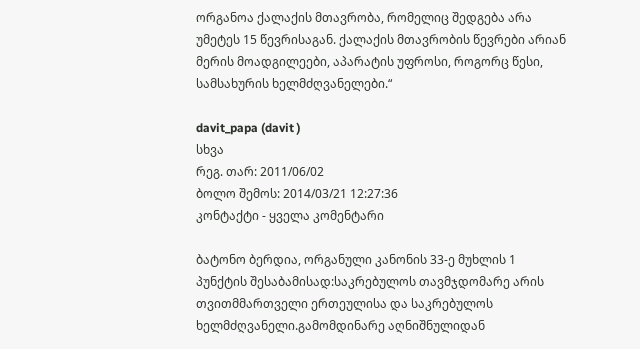ორგანოა ქალაქის მთავრობა, რომელიც შედგება არა უმეტეს 15 წევრისაგან. ქალაქის მთავრობის წევრები არიან მერის მოადგილეები, აპარატის უფროსი, როგორც წესი, სამსახურის ხელმძღვანელები.“

davit_papa (davit )
სხვა
რეგ. თარ: 2011/06/02
ბოლო შემოს: 2014/03/21 12:27:36
კონტაქტი - ყველა კომენტარი

ბატონო ბერდია, ორგანული კანონის 33-ე მუხლის 1 პუნქტის შესაბამისად:საკრებულოს თავმჯდომარე არის თვითმმართველი ერთეულისა და საკრებულოს ხელმძღვანელი.გამომდინარე აღნიშნულიდან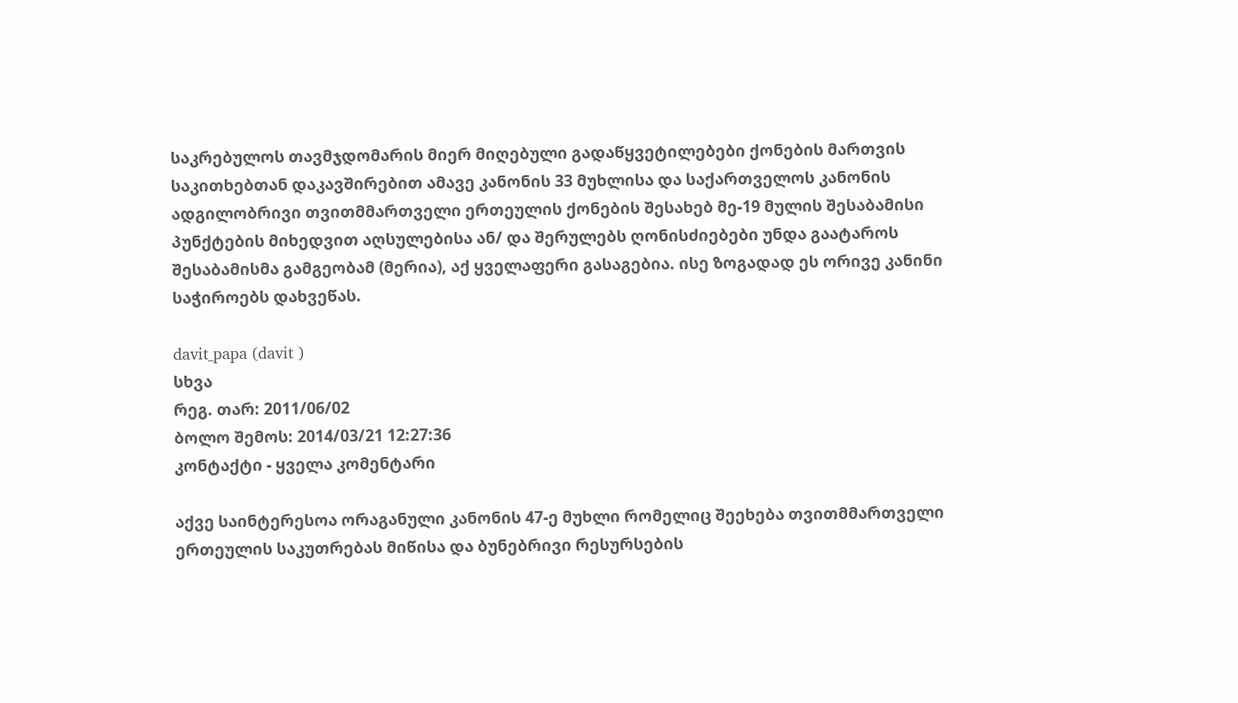საკრებულოს თავმჯდომარის მიერ მიღებული გადაწყვეტილებები ქონების მართვის საკითხებთან დაკავშირებით ამავე კანონის 33 მუხლისა და საქართველოს კანონის ადგილობრივი თვითმმართველი ერთეულის ქონების შესახებ მე-19 მულის შესაბამისი პუნქტების მიხედვით აღსულებისა ან/ და შერულებს ღონისძიებები უნდა გაატაროს შესაბამისმა გამგეობამ (მერია), აქ ყველაფერი გასაგებია. ისე ზოგადად ეს ორივე კანინი საჭიროებს დახვეწას.

davit_papa (davit )
სხვა
რეგ. თარ: 2011/06/02
ბოლო შემოს: 2014/03/21 12:27:36
კონტაქტი - ყველა კომენტარი

აქვე საინტერესოა ორაგანული კანონის 47-ე მუხლი რომელიც შეეხება თვითმმართველი ერთეულის საკუთრებას მიწისა და ბუნებრივი რესურსების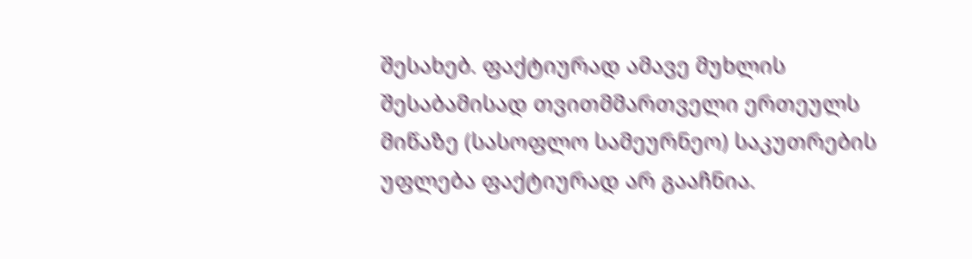შესახებ. ფაქტიურად ამავე მუხლის შესაბამისად თვითმმართველი ერთეულს მიწაზე (სასოფლო სამეურნეო) საკუთრების უფლება ფაქტიურად არ გააჩნია.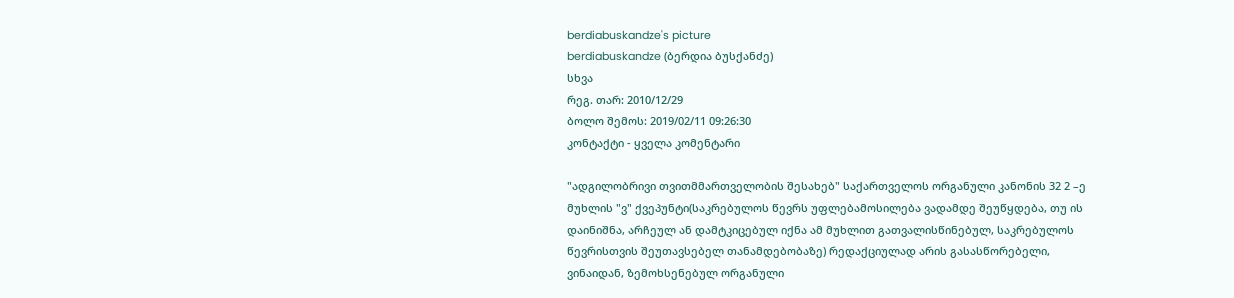berdiabuskandze's picture
berdiabuskandze (ბერდია ბუსქანძე)
სხვა
რეგ. თარ: 2010/12/29
ბოლო შემოს: 2019/02/11 09:26:30
კონტაქტი - ყველა კომენტარი

"ადგილობრივი თვითმმართველობის შესახებ" საქართველოს ორგანული კანონის 32 2 –ე მუხლის "ვ" ქვეპუნტი(საკრებულოს წევრს უფლებამოსილება ვადამდე შეუწყდება, თუ ის დაინიშნა, არჩეულ ან დამტკიცებულ იქნა ამ მუხლით გათვალისწინებულ, საკრებულოს წევრისთვის შეუთავსებელ თანამდებობაზე) რედაქციულად არის გასასწორებელი, ვინაიდან, ზემოხსენებულ ორგანული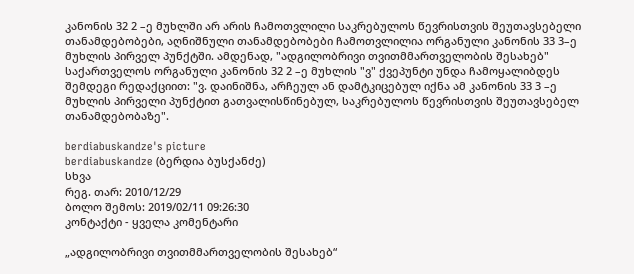კანონის 32 2 –ე მუხლში არ არის ჩამოთვლილი საკრებულოს წევრისთვის შეუთავსებელი თანამდებობები, აღნიშნული თანამდებობები ჩამოთვლილია ორგანული კანონის 33 3–ე მუხლის პირველ პუნქტში. ამდენად, "ადგილობრივი თვითმმართველობის შესახებ" საქართველოს ორგანული კანონის 32 2 –ე მუხლის "ვ" ქვეპუნტი უნდა ჩამოყალიბდეს შემდეგი რედაქციით: "ვ. დაინიშნა, არჩეულ ან დამტკიცებულ იქნა ამ კანონის 33 3 –ე მუხლის პირველი პუნქტით გათვალისწინებულ, საკრებულოს წევრისთვის შეუთავსებელ თანამდებობაზე".

berdiabuskandze's picture
berdiabuskandze (ბერდია ბუსქანძე)
სხვა
რეგ. თარ: 2010/12/29
ბოლო შემოს: 2019/02/11 09:26:30
კონტაქტი - ყველა კომენტარი

„ადგილობრივი თვითმმართველობის შესახებ“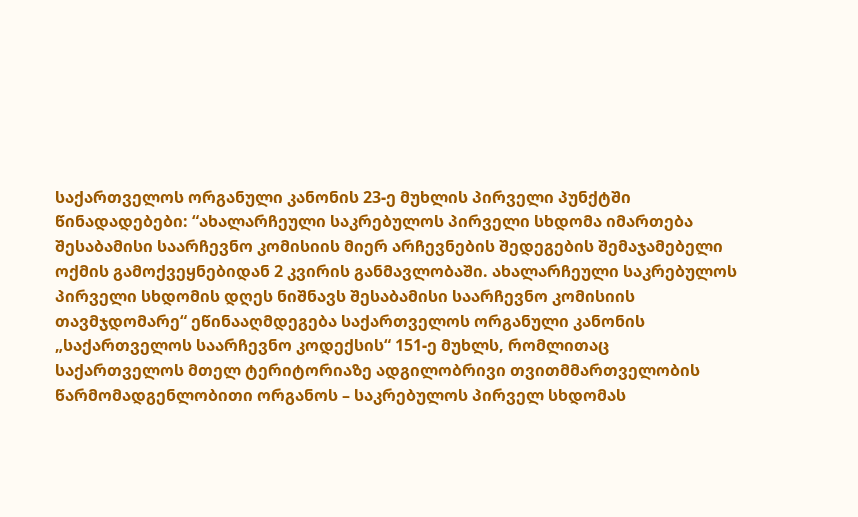საქართველოს ორგანული კანონის 23-ე მუხლის პირველი პუნქტში წინადადებები: “ახალარჩეული საკრებულოს პირველი სხდომა იმართება შესაბამისი საარჩევნო კომისიის მიერ არჩევნების შედეგების შემაჯამებელი ოქმის გამოქვეყნებიდან 2 კვირის განმავლობაში. ახალარჩეული საკრებულოს პირველი სხდომის დღეს ნიშნავს შესაბამისი საარჩევნო კომისიის თავმჯდომარე“ ეწინააღმდეგება საქართველოს ორგანული კანონის „საქართველოს საარჩევნო კოდექსის“ 151-ე მუხლს, რომლითაც საქართველოს მთელ ტერიტორიაზე ადგილობრივი თვითმმართველობის წარმომადგენლობითი ორგანოს – საკრებულოს პირველ სხდომას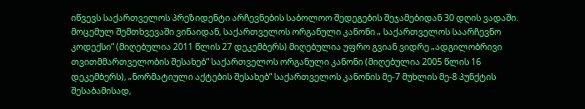იწვევს საქართველოს პრეზიდენტი არჩევნების საბოლოო შედეგების შეჯამებიდან 30 დღის ვადაში. მოცემულ შემთხვევაში ვინაიდან, საქართველოს ორგანული კანონი „ საქართველოს საარჩევნო კოდექსი“ (მიღებულია 2011 წლის 27 დეკემბერს) მიღებულია უფრო გვიან ვიდრე „ადგილობრივი თვითმმართველობის შესახებ“ საქართველოს ორგანული კანონი (მიღებულია 2005 წლის 16 დეკემბერს), „ნორმატიული აქტების შესახებ“ საქართველოს კანონის მე-7 მუხლის მე-8 პუნქტის შესაბამისად,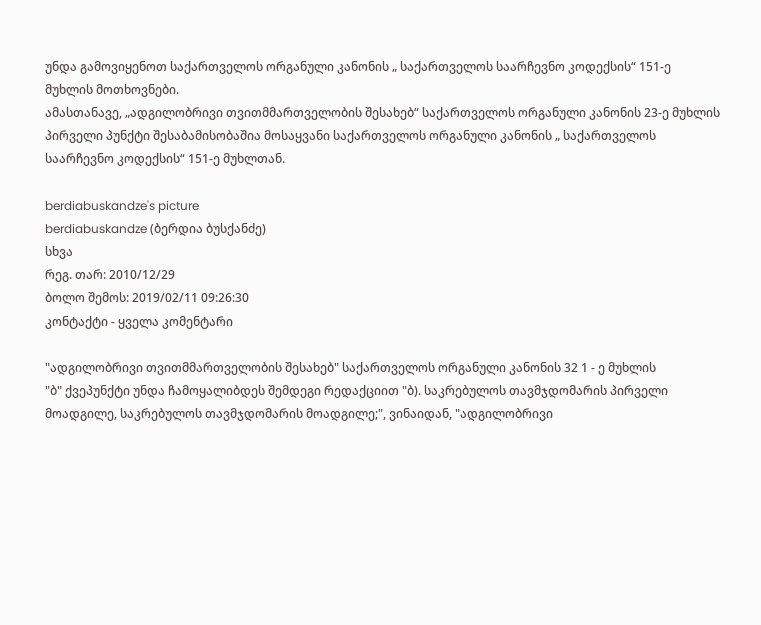უნდა გამოვიყენოთ საქართველოს ორგანული კანონის „ საქართველოს საარჩევნო კოდექსის“ 151-ე მუხლის მოთხოვნები.
ამასთანავე, „ადგილობრივი თვითმმართველობის შესახებ“ საქართველოს ორგანული კანონის 23-ე მუხლის პირველი პუნქტი შესაბამისობაშია მოსაყვანი საქართველოს ორგანული კანონის „ საქართველოს საარჩევნო კოდექსის“ 151-ე მუხლთან.

berdiabuskandze's picture
berdiabuskandze (ბერდია ბუსქანძე)
სხვა
რეგ. თარ: 2010/12/29
ბოლო შემოს: 2019/02/11 09:26:30
კონტაქტი - ყველა კომენტარი

"ადგილობრივი თვითმმართველობის შესახებ" საქართველოს ორგანული კანონის 32 1 - ე მუხლის
"ბ" ქვეპუნქტი უნდა ჩამოყალიბდეს შემდეგი რედაქციით "ბ). საკრებულოს თავმჯდომარის პირველი მოადგილე, საკრებულოს თავმჯდომარის მოადგილე;", ვინაიდან, "ადგილობრივი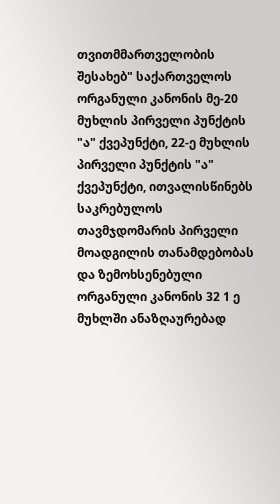თვითმმართველობის შესახებ" საქართველოს ორგანული კანონის მე-20 მუხლის პირველი პუნქტის "ა" ქვეპუნქტი, 22-ე მუხლის პირველი პუნქტის "ა" ქვეპუნქტი, ითვალისწინებს საკრებულოს თავმჯდომარის პირველი მოადგილის თანამდებობას და ზემოხსენებული ორგანული კანონის 32 1 ე მუხლში ანაზღაურებად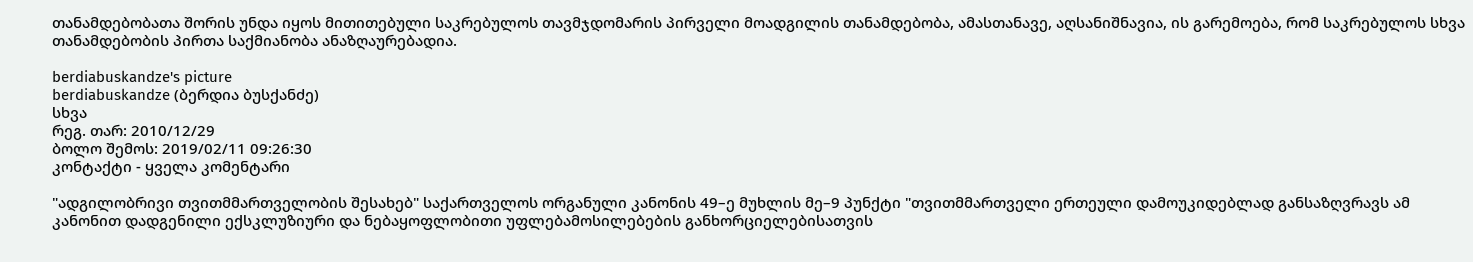თანამდებობათა შორის უნდა იყოს მითითებული საკრებულოს თავმჯდომარის პირველი მოადგილის თანამდებობა, ამასთანავე, აღსანიშნავია, ის გარემოება, რომ საკრებულოს სხვა თანამდებობის პირთა საქმიანობა ანაზღაურებადია.

berdiabuskandze's picture
berdiabuskandze (ბერდია ბუსქანძე)
სხვა
რეგ. თარ: 2010/12/29
ბოლო შემოს: 2019/02/11 09:26:30
კონტაქტი - ყველა კომენტარი

"ადგილობრივი თვითმმართველობის შესახებ" საქართველოს ორგანული კანონის 49–ე მუხლის მე–9 პუნქტი "თვითმმართველი ერთეული დამოუკიდებლად განსაზღვრავს ამ კანონით დადგენილი ექსკლუზიური და ნებაყოფლობითი უფლებამოსილებების განხორციელებისათვის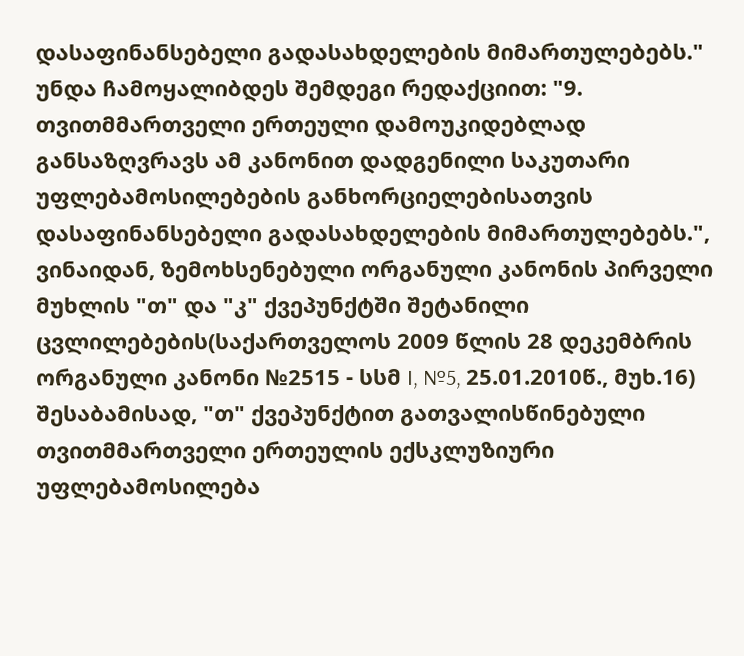დასაფინანსებელი გადასახდელების მიმართულებებს." უნდა ჩამოყალიბდეს შემდეგი რედაქციით: "9. თვითმმართველი ერთეული დამოუკიდებლად განსაზღვრავს ამ კანონით დადგენილი საკუთარი უფლებამოსილებების განხორციელებისათვის დასაფინანსებელი გადასახდელების მიმართულებებს.", ვინაიდან, ზემოხსენებული ორგანული კანონის პირველი მუხლის "თ" და "კ" ქვეპუნქტში შეტანილი ცვლილებების(საქართველოს 2009 წლის 28 დეკემბრის ორგანული კანონი №2515 - სსმ I, №5, 25.01.2010წ., მუხ.16) შესაბამისად, "თ" ქვეპუნქტით გათვალისწინებული თვითმმართველი ერთეულის ექსკლუზიური უფლებამოსილება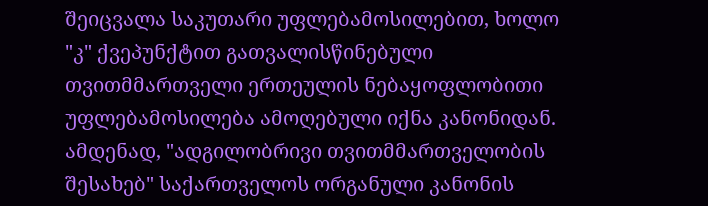შეიცვალა საკუთარი უფლებამოსილებით, ხოლო "კ" ქვეპუნქტით გათვალისწინებული თვითმმართველი ერთეულის ნებაყოფლობითი უფლებამოსილება ამოღებული იქნა კანონიდან. ამდენად, "ადგილობრივი თვითმმართველობის შესახებ" საქართველოს ორგანული კანონის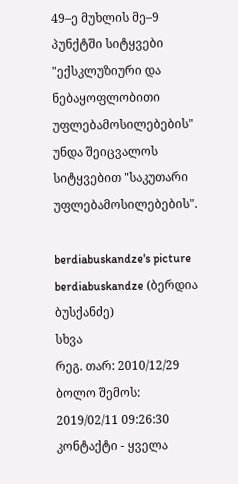49–ე მუხლის მე–9 პუნქტში სიტყვები "ექსკლუზიური და ნებაყოფლობითი უფლებამოსილებების" უნდა შეიცვალოს სიტყვებით "საკუთარი უფლებამოსილებების".

berdiabuskandze's picture
berdiabuskandze (ბერდია ბუსქანძე)
სხვა
რეგ. თარ: 2010/12/29
ბოლო შემოს: 2019/02/11 09:26:30
კონტაქტი - ყველა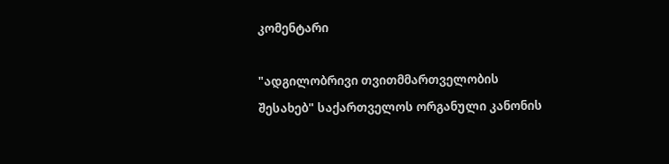კომენტარი

"ადგილობრივი თვითმმართველობის შესახებ" საქართველოს ორგანული კანონის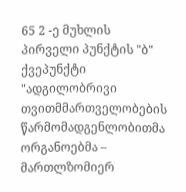65 2 -ე მუხლის პირველი პუნქტის "ბ" ქვეპუნქტი "ადგილობრივი თვითმმართველობების წარმომადგენლობითმა ორგანოებმა – მართლზომიერ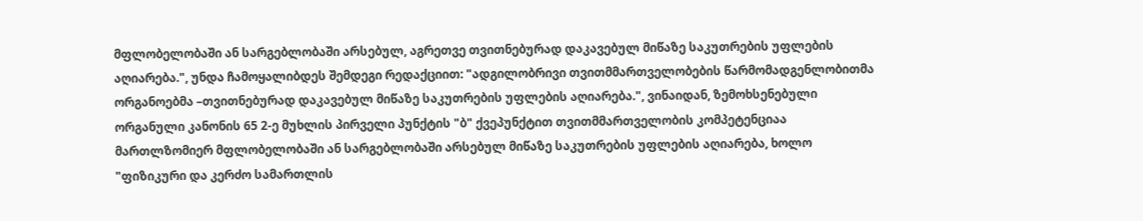მფლობელობაში ან სარგებლობაში არსებულ, აგრეთვე თვითნებურად დაკავებულ მიწაზე საკუთრების უფლების აღიარება.", უნდა ჩამოყალიბდეს შემდეგი რედაქციით: "ადგილობრივი თვითმმართველობების წარმომადგენლობითმა ორგანოებმა –თვითნებურად დაკავებულ მიწაზე საკუთრების უფლების აღიარება.", ვინაიდან, ზემოხსენებული ორგანული კანონის 65 2-ე მუხლის პირველი პუნქტის "ბ" ქვეპუნქტით თვითმმართველობის კომპეტენციაა მართლზომიერ მფლობელობაში ან სარგებლობაში არსებულ მიწაზე საკუთრების უფლების აღიარება, ხოლო "ფიზიკური და კერძო სამართლის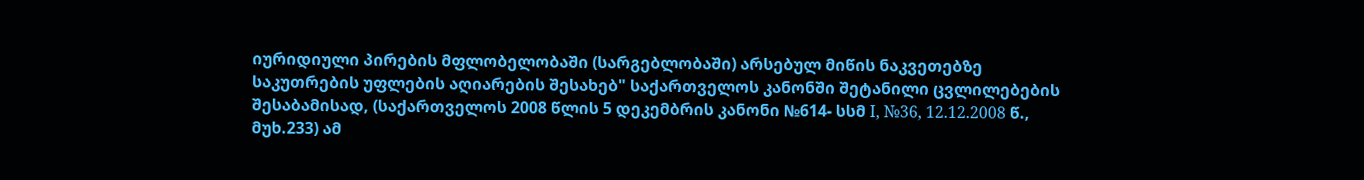იურიდიული პირების მფლობელობაში (სარგებლობაში) არსებულ მიწის ნაკვეთებზე საკუთრების უფლების აღიარების შესახებ" საქართველოს კანონში შეტანილი ცვლილებების შესაბამისად, (საქართველოს 2008 წლის 5 დეკემბრის კანონი №614- სსმ I, №36, 12.12.2008 წ., მუხ.233) ამ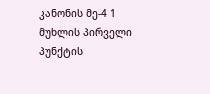კანონის მე-4 1 მუხლის პირველი პუნქტის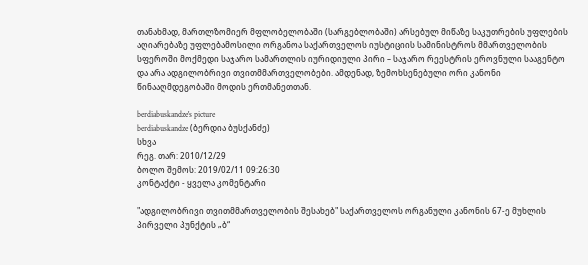თანახმად, მართლზომიერ მფლობელობაში (სარგებლობაში) არსებულ მიწაზე საკუთრების უფლების აღიარებაზე უფლებამოსილი ორგანოა საქართველოს იუსტიციის სამინისტროს მმართველობის სფეროში მოქმედი საჯარო სამართლის იურიდიული პირი – საჯარო რეესტრის ეროვნული სააგენტო და არა ადგილობრივი თვითმმართველობები. ამდენად, ზემოხსენებული ორი კანონი წინააღმდეგობაში მოდის ერთმანეთთან.

berdiabuskandze's picture
berdiabuskandze (ბერდია ბუსქანძე)
სხვა
რეგ. თარ: 2010/12/29
ბოლო შემოს: 2019/02/11 09:26:30
კონტაქტი - ყველა კომენტარი

"ადგილობრივი თვითმმართველობის შესახებ" საქართველოს ორგანული კანონის 67-ე მუხლის პირველი პუნქტის „ბ“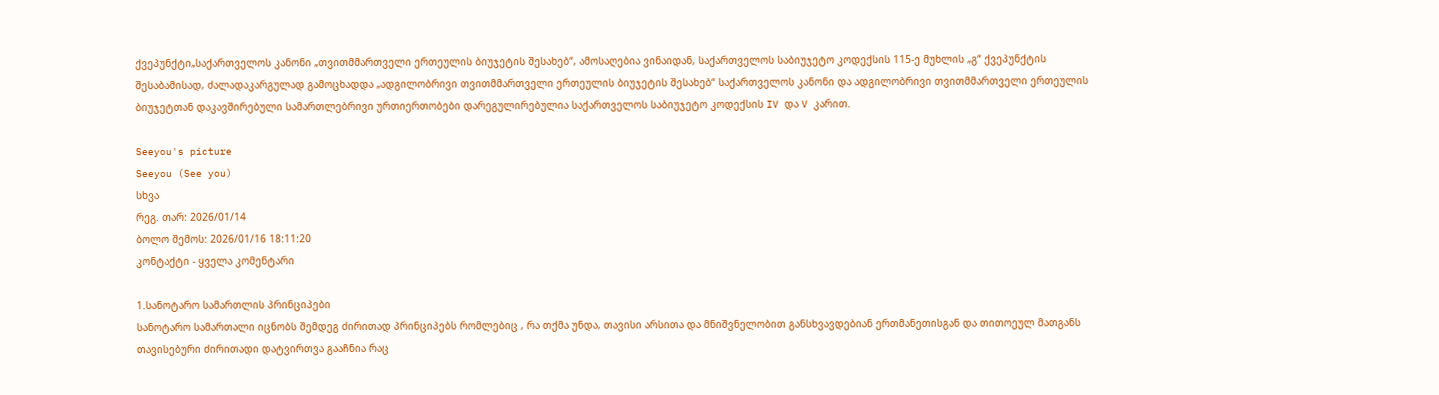ქვეპუნქტი„საქართველოს კანონი „თვითმმართველი ერთეულის ბიუჯეტის შესახებ“, ამოსაღებია ვინაიდან, საქართველოს საბიუჯეტო კოდექსის 115-ე მუხლის „გ“ ქვეპუნქტის შესაბამისად, ძალადაკარგულად გამოცხადდა „ადგილობრივი თვითმმართველი ერთეულის ბიუჯეტის შესახებ“ საქართველოს კანონი და ადგილობრივი თვითმმართველი ერთეულის ბიუჯეტთან დაკავშირებული სამართლებრივი ურთიერთობები დარეგულირებულია საქართველოს საბიუჯეტო კოდექსის IV და V კარით.

Seeyou's picture
Seeyou (See you)
სხვა
რეგ. თარ: 2026/01/14
ბოლო შემოს: 2026/01/16 18:11:20
კონტაქტი - ყველა კომენტარი

1.სანოტარო სამართლის პრინციპები
სანოტარო სამართალი იცნობს შემდეგ ძირითად პრინციპებს რომლებიც , რა თქმა უნდა, თავისი არსითა და მნიშვნელობით განსხვავდებიან ერთმანეთისგან და თითოეულ მათგანს თავისებური ძირითადი დატვირთვა გააჩნია რაც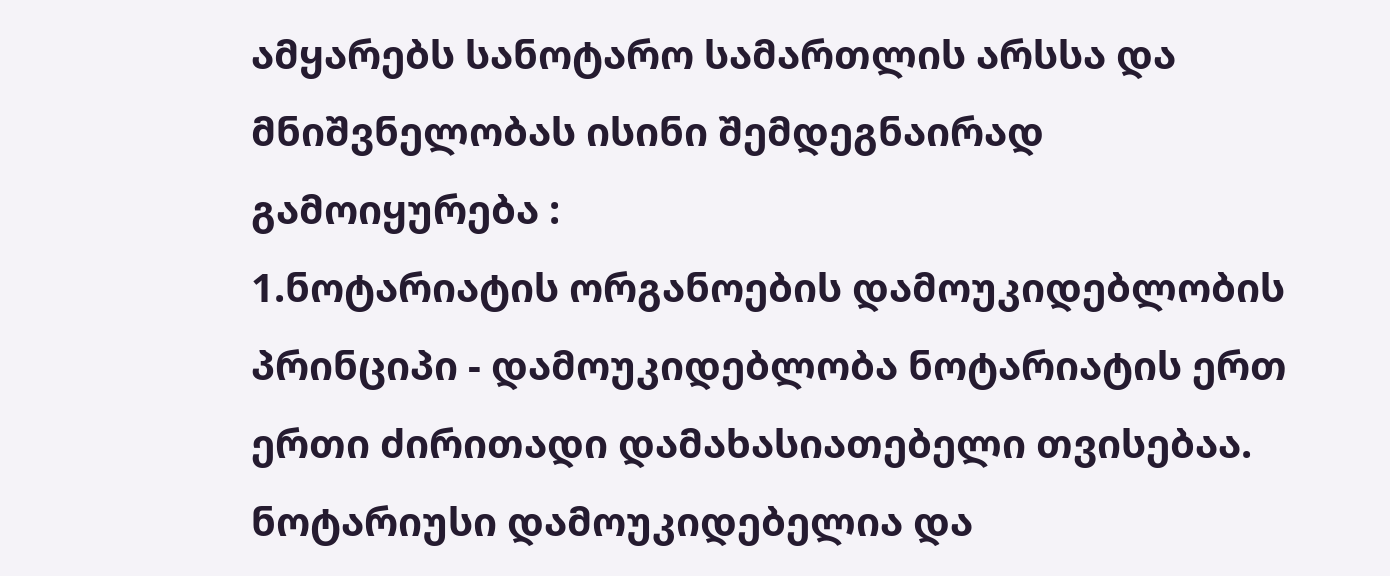ამყარებს სანოტარო სამართლის არსსა და მნიშვნელობას ისინი შემდეგნაირად გამოიყურება :
1.ნოტარიატის ორგანოების დამოუკიდებლობის პრინციპი - დამოუკიდებლობა ნოტარიატის ერთ ერთი ძირითადი დამახასიათებელი თვისებაა. ნოტარიუსი დამოუკიდებელია და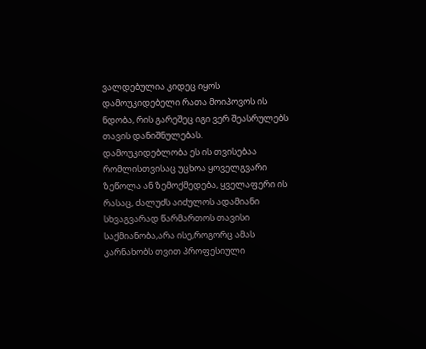ვალდებულია კიდეც იყოს დამოუკიდებელი რათა მოიპოვოს ის ნდობა, რის გარეშეც იგი ვერ შეასრულებს თავის დანიშნულებას.
დამოუკიდებლობა ეს ის თვისებაა რომლისთვისაც უცხოა ყოველგვარი ზეწოლა ან ზემოქმედება, ყველაფერი ის რასაც, ძალუძს აიძულოს ადამიანი სხვაგვარად წარმართოს თავისი საქმიანობა,არა ისე,როგორც ამას კარნახობს თვით პროფესიული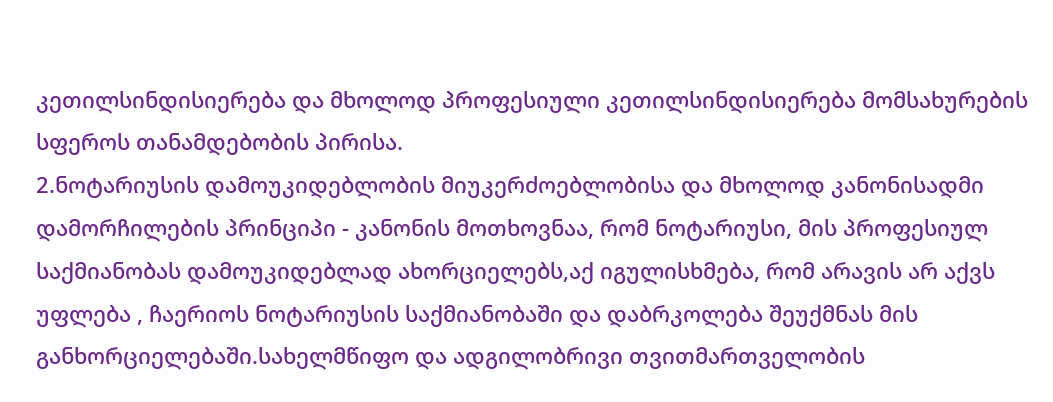კეთილსინდისიერება და მხოლოდ პროფესიული კეთილსინდისიერება მომსახურების სფეროს თანამდებობის პირისა.
2.ნოტარიუსის დამოუკიდებლობის მიუკერძოებლობისა და მხოლოდ კანონისადმი დამორჩილების პრინციპი - კანონის მოთხოვნაა, რომ ნოტარიუსი, მის პროფესიულ საქმიანობას დამოუკიდებლად ახორციელებს,აქ იგულისხმება, რომ არავის არ აქვს უფლება , ჩაერიოს ნოტარიუსის საქმიანობაში და დაბრკოლება შეუქმნას მის განხორციელებაში.სახელმწიფო და ადგილობრივი თვითმართველობის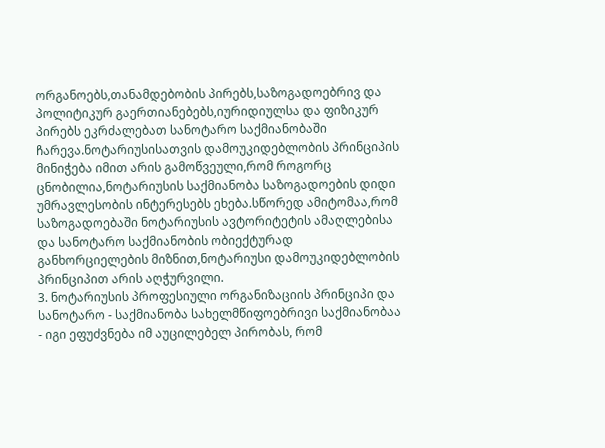ორგანოებს,თანამდებობის პირებს,საზოგადოებრივ და პოლიტიკურ გაერთიანებებს,იურიდიულსა და ფიზიკურ პირებს ეკრძალებათ სანოტარო საქმიანობაში ჩარევა.ნოტარიუსისათვის დამოუკიდებლობის პრინციპის მინიჭება იმით არის გამოწვეული,რომ როგორც ცნობილია,ნოტარიუსის საქმიანობა საზოგადოების დიდი უმრავლესობის ინტერესებს ეხება.სწორედ ამიტომაა,რომ საზოგადოებაში ნოტარიუსის ავტორიტეტის ამაღლებისა და სანოტარო საქმიანობის ობიექტურად განხორციელების მიზნით,ნოტარიუსი დამოუკიდებლობის პრინციპით არის აღჭურვილი.
3. ნოტარიუსის პროფესიული ორგანიზაციის პრინციპი და სანოტარო - საქმიანობა სახელმწიფოებრივი საქმიანობაა - იგი ეფუძვნება იმ აუცილებელ პირობას, რომ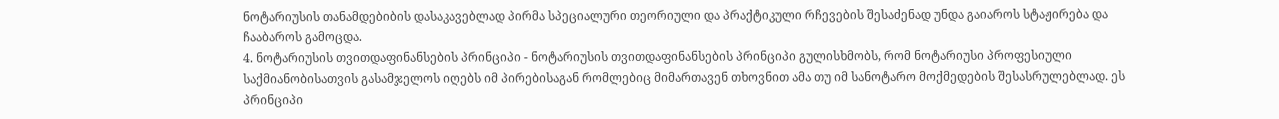ნოტარიუსის თანამდებიბის დასაკავებლად პირმა სპეციალური თეორიული და პრაქტიკული რჩევების შესაძენად უნდა გაიაროს სტაჟირება და ჩააბაროს გამოცდა.
4. ნოტარიუსის თვითდაფინანსების პრინციპი - ნოტარიუსის თვითდაფინანსების პრინციპი გულისხმობს, რომ ნოტარიუსი პროფესიული საქმიანობისათვის გასამჯელოს იღებს იმ პირებისაგან რომლებიც მიმართავენ თხოვნით ამა თუ იმ სანოტარო მოქმედების შესასრულებლად. ეს პრინციპი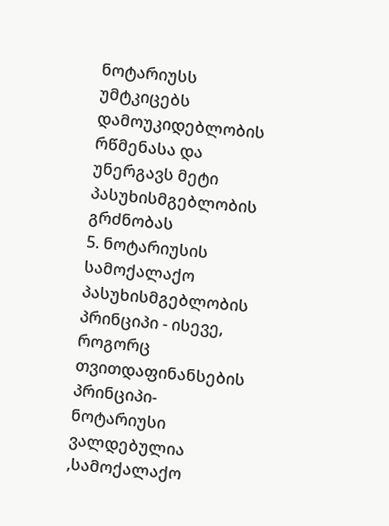ნოტარიუსს უმტკიცებს დამოუკიდებლობის რწმენასა და უნერგავს მეტი პასუხისმგებლობის გრძნობას
5. ნოტარიუსის სამოქალაქო პასუხისმგებლობის პრინციპი - ისევე, როგორც თვითდაფინანსების პრინციპი-ნოტარიუსი ვალდებულია ,სამოქალაქო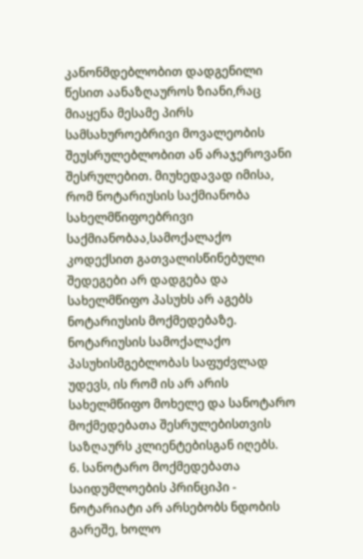კანონმდებლობით დადგენილი წესით აანაზღაუროს ზიანი,რაც მიაყენა მესამე პირს სამსახუროებრივი მოვალეობის შეუსრულებლობით ან არაჯეროვანი შესრულებით. მიუხედავად იმისა, რომ ნოტარიუსის საქმიანობა სახელმწიფოებრივი საქმიანობაა,სამოქალაქო კოდექსით გათვალისწინებული შედეგები არ დადგება და სახელმწიფო პასუხს არ აგებს ნოტარიუსის მოქმედებაზე. ნოტარიუსის სამოქალაქო პასუხისმგებლობას საფუძვლად უდევს, ის რომ ის არ არის სახელმწიფო მოხელე და სანოტარო მოქმედებათა შესრულებისთვის საზღაურს კლიენტებისგან იღებს.
6. სანოტარო მოქმედებათა საიდუმლოების პრინციპი - ნოტარიატი არ არსებობს ნდობის გარეშე, ხოლო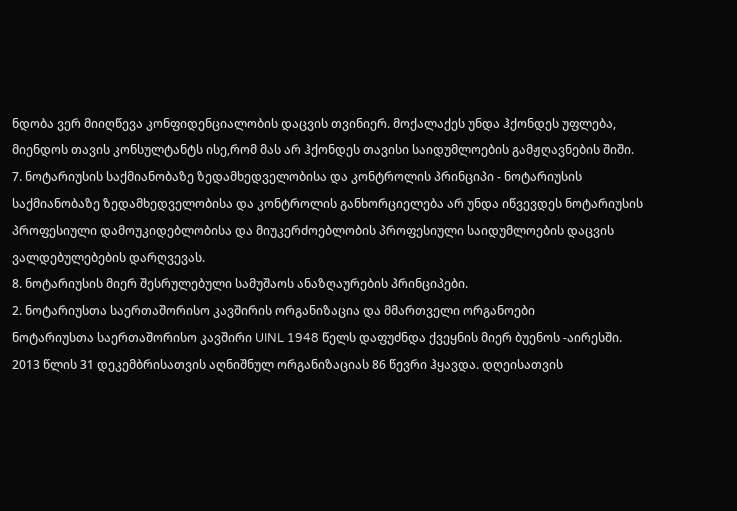ნდობა ვერ მიიღწევა კონფიდენციალობის დაცვის თვინიერ. მოქალაქეს უნდა ჰქონდეს უფლება, მიენდოს თავის კონსულტანტს ისე,რომ მას არ ჰქონდეს თავისი საიდუმლოების გამჟღავნების შიში.
7. ნოტარიუსის საქმიანობაზე ზედამხედველობისა და კონტროლის პრინციპი - ნოტარიუსის საქმიანობაზე ზედამხედველობისა და კონტროლის განხორციელება არ უნდა იწვევდეს ნოტარიუსის პროფესიული დამოუკიდებლობისა და მიუკერძოებლობის პროფესიული საიდუმლოების დაცვის ვალდებულებების დარღვევას.
8. ნოტარიუსის მიერ შესრულებული სამუშაოს ანაზღაურების პრინციპები.
2. ნოტარიუსთა საერთაშორისო კავშირის ორგანიზაცია და მმართველი ორგანოები
ნოტარიუსთა საერთაშორისო კავშირი UINL 1948 წელს დაფუძნდა ქვეყნის მიერ ბუენოს -აირესში. 2013 წლის 31 დეკემბრისათვის აღნიშნულ ორგანიზაციას 86 წევრი ჰყავდა. დღეისათვის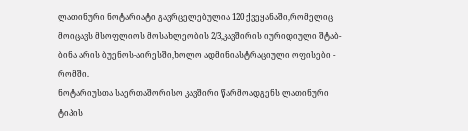ლათინური ნოტარიატი გავრცელებულია 120 ქვეყანაში,რომელიც მოიცავს მსოფლიოს მოსახლეობის 2/3,კავშირის იურიდიული შტაბ-ბინა არის ბუენოს-აირესში,ხოლო ადმინიასტრაციული ოფისები - რომში.
ნოტარიუსთა საერთაშორისო კავშირი წარმოადგენს ლათინური ტიპის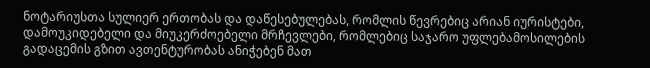ნოტარიუსთა სულიერ ერთობას და დაწესებულებას, რომლის წევრებიც არიან იურისტები, დამოუკიდებელი და მიუკერძოებელი მრჩევლები, რომლებიც საჯარო უფლებამოსილების გადაცემის გზით ავთენტურობას ანიჭებენ მათ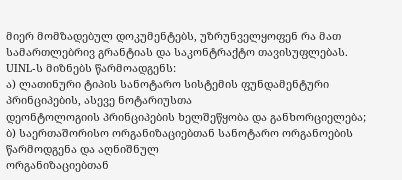მიერ მომზადებულ დოკუმენტებს, უზრუნველყოფენ რა მათ სამართლებრივ გრანტიას და საკონტრაქტო თავისუფლებას.
UINL-ს მიზნებს წარმოადგენს:
ა) ლათინური ტიპის სანოტარო სისტემის ფუნდამენტური პრინციპების, ასევე ნოტარიუსთა
დეონტოლოგიის პრინციპების ხელშეწყობა და განხორციელება;
ბ) საერთაშორისო ორგანიზაციებთან სანოტარო ორგანოების წარმოდგენა და აღნიშნულ
ორგანიზაციებთან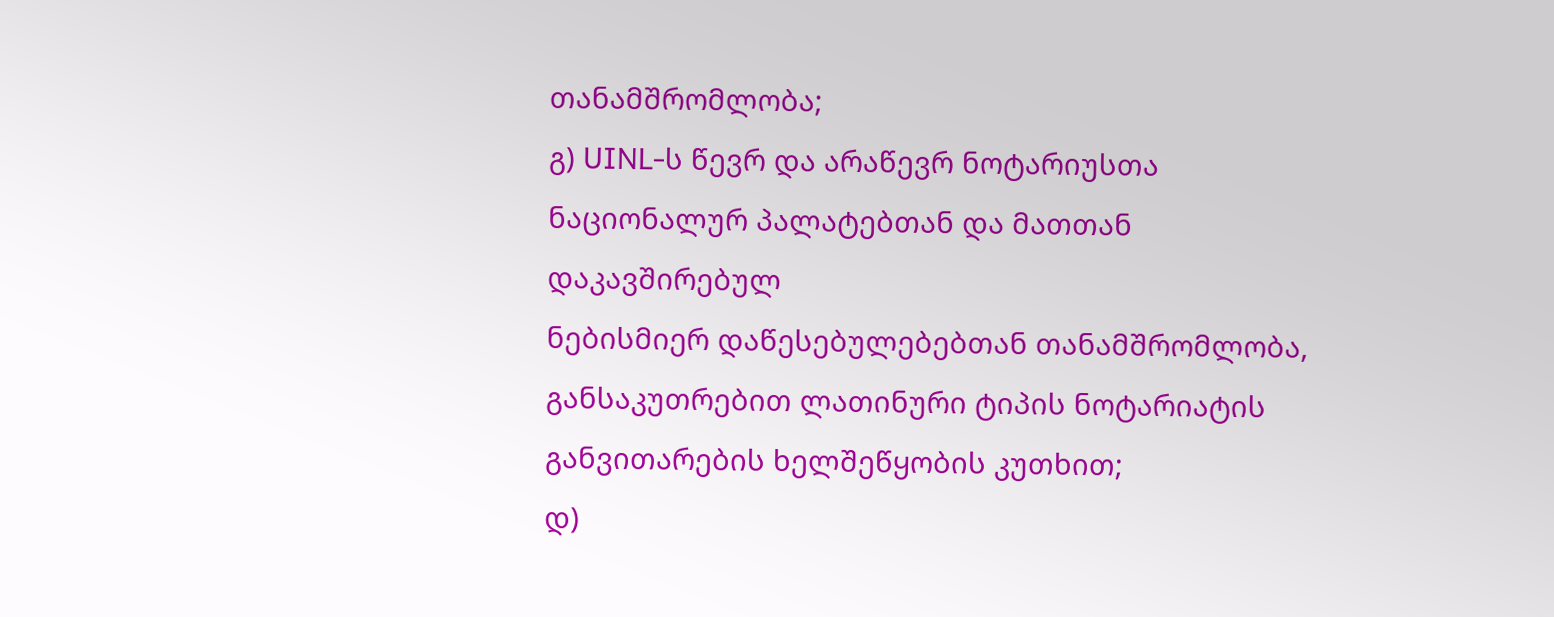თანამშრომლობა;
გ) UINL-ს წევრ და არაწევრ ნოტარიუსთა ნაციონალურ პალატებთან და მათთან დაკავშირებულ
ნებისმიერ დაწესებულებებთან თანამშრომლობა, განსაკუთრებით ლათინური ტიპის ნოტარიატის განვითარების ხელშეწყობის კუთხით;
დ)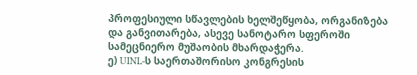პროფესიული სწავლების ხელშეწყობა, ორგანიზება და განვითარება, ასევე სანოტარო სფეროში სამეცნიერო მუშაობის მხარდაჭერა.
ე) UINL-ს საერთაშორისო კონგრესის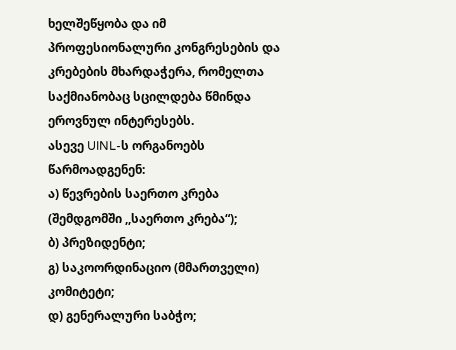ხელშეწყობა და იმ პროფესიონალური კონგრესების და
კრებების მხარდაჭერა, რომელთა საქმიანობაც სცილდება წმინდა ეროვნულ ინტერესებს.
ასევე UINL-ს ორგანოებს წარმოადგენენ:
ა) წევრების საერთო კრება (შემდგომში ,,საერთო კრება“);
ბ) პრეზიდენტი;
გ) საკოორდინაციო (მმართველი) კომიტეტი;
დ) გენერალური საბჭო;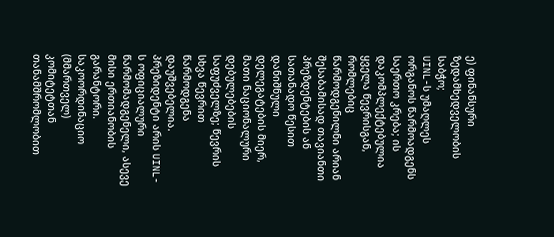ე) ფინანსური ზედამხედველობის საბჭო;
UINL-ს უმაღლეს ორგანოს წარმოადგენს საერთო კრება; ის დაკომპლექტებულია ყველა წევრისგან, რომლებიც წარმოდგენილნი არიან შესაბამისად თავიანთი პრეზდენტების ან სათანადო წესით დანიშნული დელეგატების მიერ, მათი ნაციონალური დებულებების საფუძველზე; წევრის სხვა წევრით წარმოდგენა დაუშვებელია.
პრეზიდენტი არის UINL-ს ოფიციალური წარმომადგენელი, ასევე მისი ერთიანობის გარანტორი. საკოორდინაციო (მმართველ) კომიტეტთან თანამშრომლობით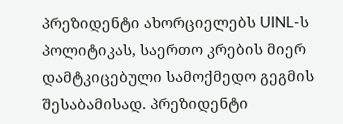პრეზიდენტი ახორციელებს UINL-ს პოლიტიკას, საერთო კრების მიერ დამტკიცებული სამოქმედო გეგმის შესაბამისად. პრეზიდენტი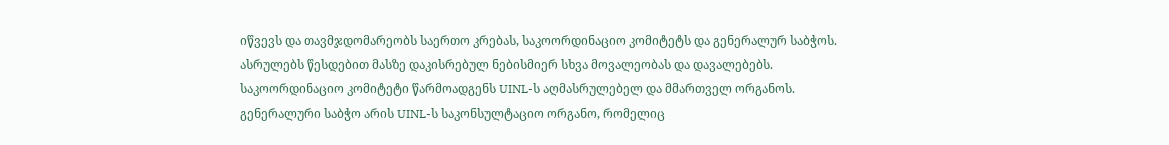იწვევს და თავმჯდომარეობს საერთო კრებას, საკოორდინაციო კომიტეტს და გენერალურ საბჭოს. ასრულებს წესდებით მასზე დაკისრებულ ნებისმიერ სხვა მოვალეობას და დავალებებს.
საკოორდინაციო კომიტეტი წარმოადგენს UINL-ს აღმასრულებელ და მმართველ ორგანოს.
გენერალური საბჭო არის UINL-ს საკონსულტაციო ორგანო, რომელიც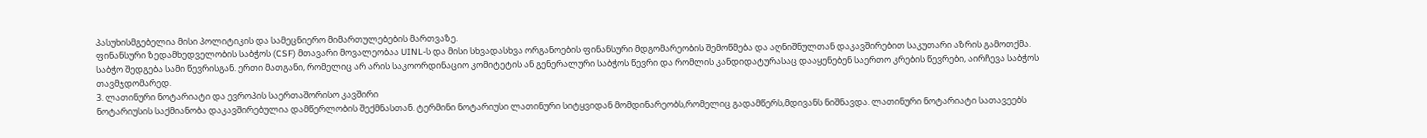პასუხისმგებელია მისი პოლიტიკის და სამეცნიერო მიმართულებების მართვაზე.
ფინანსური ზედამხედველობის საბჭოს (CSF) მთავარი მოვალეობაა UINL-ს და მისი სხვადასხვა ორგანოების ფინანსური მდგომარეობის შემოწმება და აღნიშნულთან დაკავშირებით საკუთარი აზრის გამოთქმა.
საბჭო შედგება სამი წევრისგან. ერთი მათგანი, რომელიც არ არის საკოორდინაციო კომიტეტის ან გენერალური საბჭოს წევრი და რომლის კანდიდატურასაც დააყენებენ საერთო კრების წევრები, აირჩევა საბჭოს თავმჯდომარედ.
3. ლათინური ნოტარიატი და ევროპის საერთაშორისო კავშირი
ნოტარიუსის საქმიანობა დაკავშირებულია დამწერლობის შექმნასთან. ტერმინი ნოტარიუსი ლათინური სიტყვიდან მომდინარეობს,რომელიც გადამწერს,მდივანს ნიშნავდა. ლათინური ნოტარიატი სათავეებს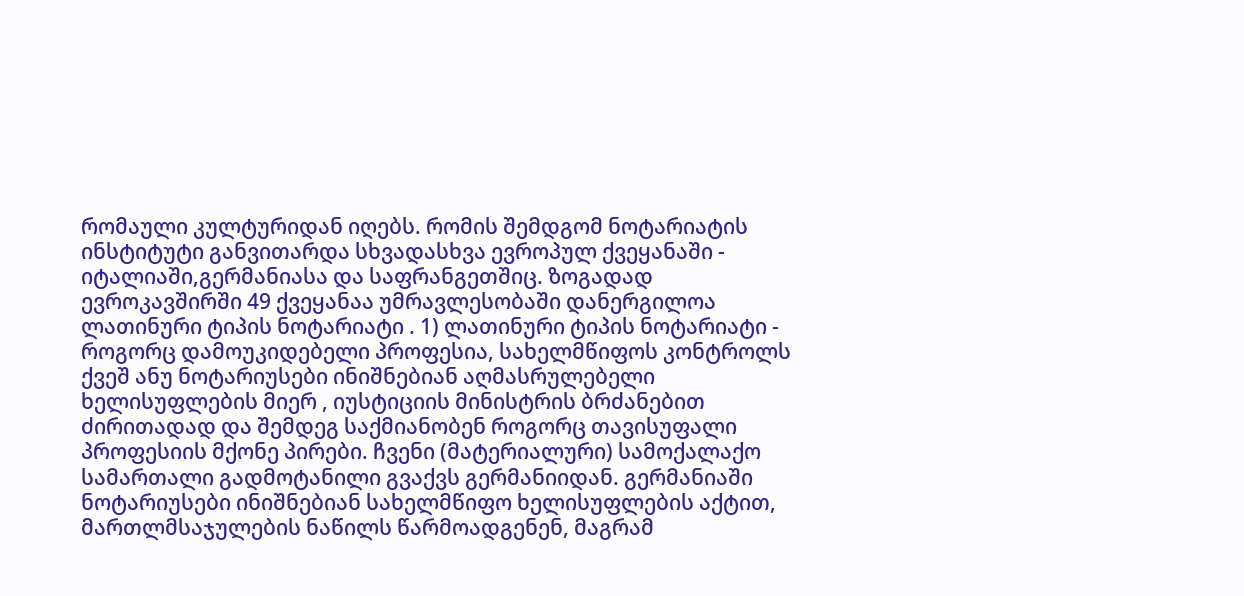რომაული კულტურიდან იღებს. რომის შემდგომ ნოტარიატის ინსტიტუტი განვითარდა სხვადასხვა ევროპულ ქვეყანაში - იტალიაში,გერმანიასა და საფრანგეთშიც. ზოგადად ევროკავშირში 49 ქვეყანაა უმრავლესობაში დანერგილოა ლათინური ტიპის ნოტარიატი . 1) ლათინური ტიპის ნოტარიატი - როგორც დამოუკიდებელი პროფესია, სახელმწიფოს კონტროლს ქვეშ ანუ ნოტარიუსები ინიშნებიან აღმასრულებელი ხელისუფლების მიერ , იუსტიციის მინისტრის ბრძანებით ძირითადად და შემდეგ საქმიანობენ როგორც თავისუფალი პროფესიის მქონე პირები. ჩვენი (მატერიალური) სამოქალაქო სამართალი გადმოტანილი გვაქვს გერმანიიდან. გერმანიაში ნოტარიუსები ინიშნებიან სახელმწიფო ხელისუფლების აქტით, მართლმსაჯულების ნაწილს წარმოადგენენ, მაგრამ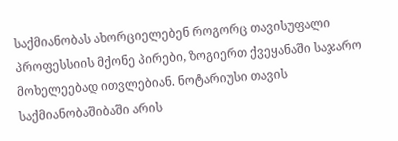საქმიანობას ახორციელებენ როგორც თავისუფალი პროფესსიის მქონე პირები, ზოგიერთ ქვეყანაში საჯარო მოხელეებად ითვლებიან. ნოტარიუსი თავის საქმიანობაშიბაში არის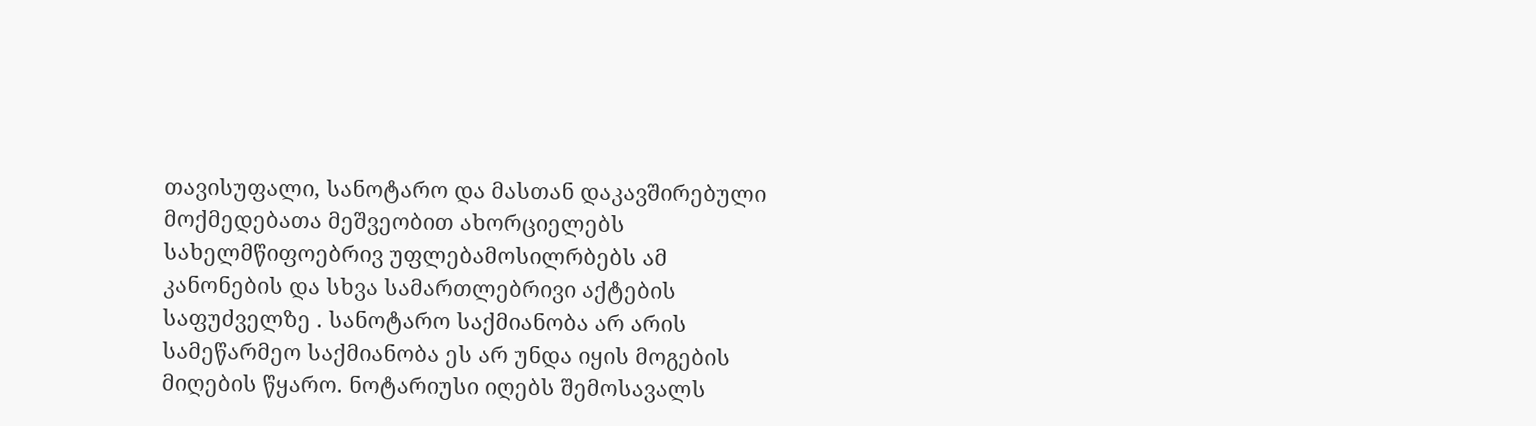თავისუფალი, სანოტარო და მასთან დაკავშირებული მოქმედებათა მეშვეობით ახორციელებს სახელმწიფოებრივ უფლებამოსილრბებს ამ კანონების და სხვა სამართლებრივი აქტების საფუძველზე . სანოტარო საქმიანობა არ არის სამეწარმეო საქმიანობა ეს არ უნდა იყის მოგების მიღების წყარო. ნოტარიუსი იღებს შემოსავალს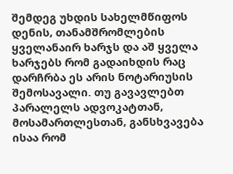შემდეგ უხდის სახელმწიფოს დენის, თანამშრომლების ყველანაირ ხარჯს და აშ ყველა ხარჯებს რომ გადაიხდის რაც დარჩრბა ეს არის ნოტარიუსის შემოსავალი. თუ გავავლებთ პარალელს ადვოკატთან, მოსამართლესთან, განსხვავება ისაა რომ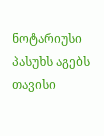ნოტარიუსი პასუხს აგებს თავისი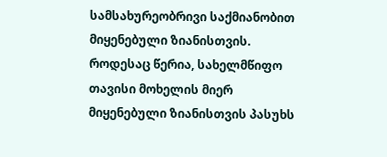სამსახურეობრივი საქმიანობით მიყენებული ზიანისთვის. როდესაც წერია, სახელმწიფო თავისი მოხელის მიერ მიყენებული ზიანისთვის პასუხს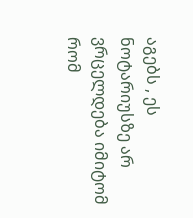აგებს , ეს ნოტარიუსზე არ ვრცელდება იმიტომ რომ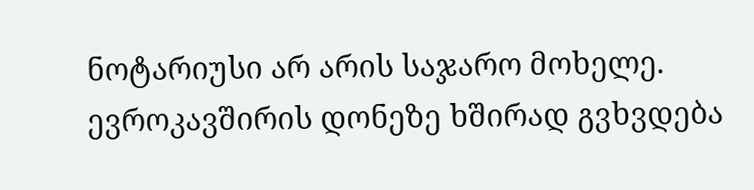ნოტარიუსი არ არის საჯარო მოხელე. ევროკავშირის დონეზე ხშირად გვხვდება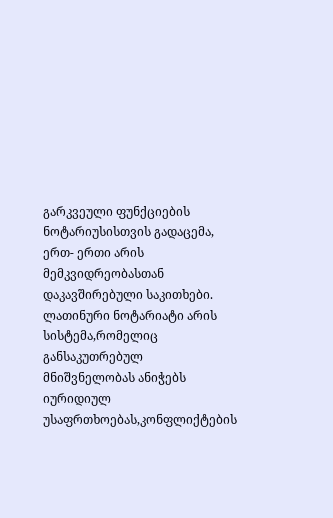გარკვეული ფუნქციების ნოტარიუსისთვის გადაცემა, ერთ- ერთი არის მემკვიდრეობასთან დაკავშირებული საკითხები.
ლათინური ნოტარიატი არის სისტემა,რომელიც განსაკუთრებულ მნიშვნელობას ანიჭებს იურიდიულ უსაფრთხოებას,კონფლიქტების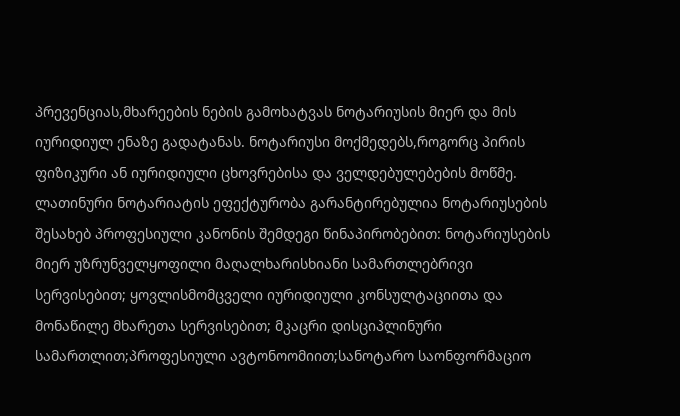პრევენციას,მხარეების ნების გამოხატვას ნოტარიუსის მიერ და მის იურიდიულ ენაზე გადატანას. ნოტარიუსი მოქმედებს,როგორც პირის ფიზიკური ან იურიდიული ცხოვრებისა და ველდებულებების მოწმე.
ლათინური ნოტარიატის ეფექტურობა გარანტირებულია ნოტარიუსების შესახებ პროფესიული კანონის შემდეგი წინაპირობებით: ნოტარიუსების მიერ უზრუნველყოფილი მაღალხარისხიანი სამართლებრივი სერვისებით; ყოვლისმომცველი იურიდიული კონსულტაციითა და მონაწილე მხარეთა სერვისებით; მკაცრი დისციპლინური სამართლით;პროფესიული ავტონოომიით;სანოტარო საონფორმაციო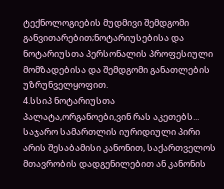ტექნოლოგიების მუდმივი შემდგომი განვითარებით;ნოტარიუსებისა და ნოტარიუსთა პერსონალის პროფესიული მომზადებისა და შემდგომი განათლების უზრუნველყოფით.
4.სსიპ ნოტარიუსთა პალატა,ორგანოები,ვინ რას აკეთებს...
საჯარო სამართლის იურიდიული პირი არის შესაბამისი კანონით, საქართველოს მთავრობის დადგენილებით ან კანონის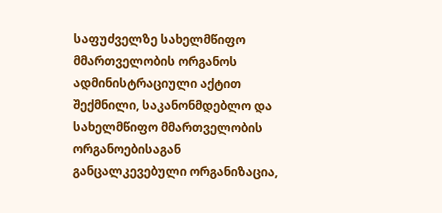საფუძველზე სახელმწიფო მმართველობის ორგანოს ადმინისტრაციული აქტით შექმნილი, საკანონმდებლო და სახელმწიფო მმართველობის ორგანოებისაგან განცალკევებული ორგანიზაცია,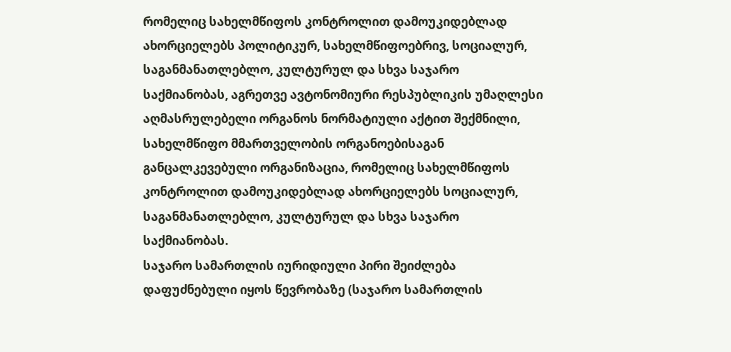რომელიც სახელმწიფოს კონტროლით დამოუკიდებლად ახორციელებს პოლიტიკურ, სახელმწიფოებრივ, სოციალურ, საგანმანათლებლო, კულტურულ და სხვა საჯარო საქმიანობას, აგრეთვე ავტონომიური რესპუბლიკის უმაღლესი აღმასრულებელი ორგანოს ნორმატიული აქტით შექმნილი, სახელმწიფო მმართველობის ორგანოებისაგან განცალკევებული ორგანიზაცია, რომელიც სახელმწიფოს კონტროლით დამოუკიდებლად ახორციელებს სოციალურ, საგანმანათლებლო, კულტურულ და სხვა საჯარო საქმიანობას.
საჯარო სამართლის იურიდიული პირი შეიძლება დაფუძნებული იყოს წევრობაზე (საჯარო სამართლის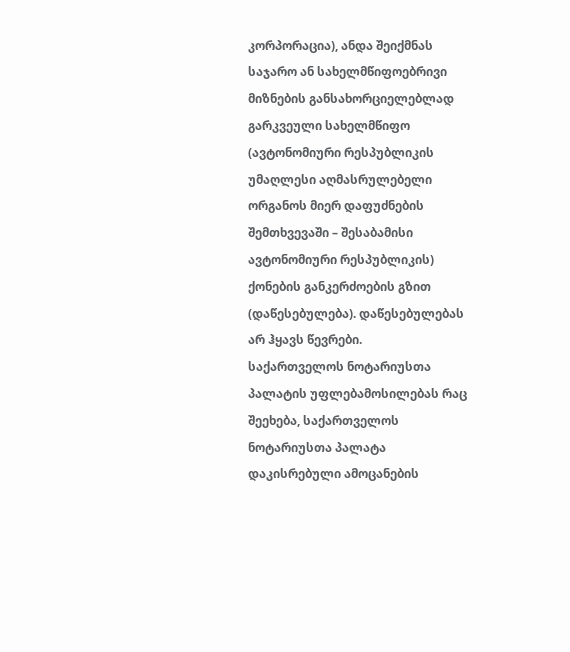კორპორაცია), ანდა შეიქმნას საჯარო ან სახელმწიფოებრივი მიზნების განსახორციელებლად გარკვეული სახელმწიფო (ავტონომიური რესპუბლიკის უმაღლესი აღმასრულებელი ორგანოს მიერ დაფუძნების შემთხვევაში – შესაბამისი ავტონომიური რესპუბლიკის) ქონების განკერძოების გზით (დაწესებულება). დაწესებულებას არ ჰყავს წევრები.
საქართველოს ნოტარიუსთა პალატის უფლებამოსილებას რაც შეეხება, საქართველოს ნოტარიუსთა პალატა დაკისრებული ამოცანების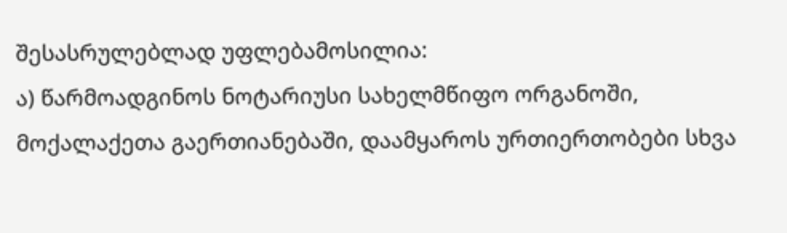შესასრულებლად უფლებამოსილია:
ა) წარმოადგინოს ნოტარიუსი სახელმწიფო ორგანოში, მოქალაქეთა გაერთიანებაში, დაამყაროს ურთიერთობები სხვა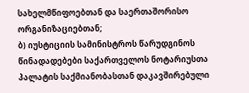სახელმწიფოებთან და საერთაშორისო ორგანიზაციებთან;
ბ) იუსტიციის სამინისტროს წარუდგინოს წინადადებები საქართველოს ნოტარიუსთა პალატის საქმიანობასთან დაკავშირებული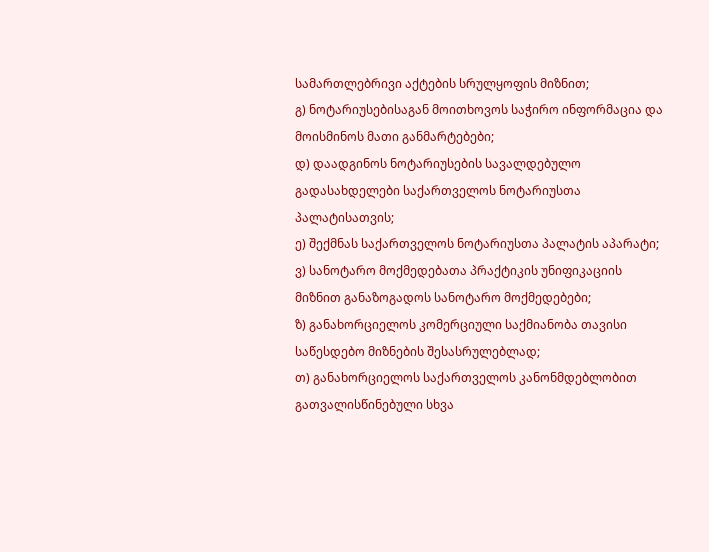სამართლებრივი აქტების სრულყოფის მიზნით;
გ) ნოტარიუსებისაგან მოითხოვოს საჭირო ინფორმაცია და მოისმინოს მათი განმარტებები;
დ) დაადგინოს ნოტარიუსების სავალდებულო გადასახდელები საქართველოს ნოტარიუსთა პალატისათვის;
ე) შექმნას საქართველოს ნოტარიუსთა პალატის აპარატი;
ვ) სანოტარო მოქმედებათა პრაქტიკის უნიფიკაციის მიზნით განაზოგადოს სანოტარო მოქმედებები;
ზ) განახორციელოს კომერციული საქმიანობა თავისი საწესდებო მიზნების შესასრულებლად;
თ) განახორციელოს საქართველოს კანონმდებლობით გათვალისწინებული სხვა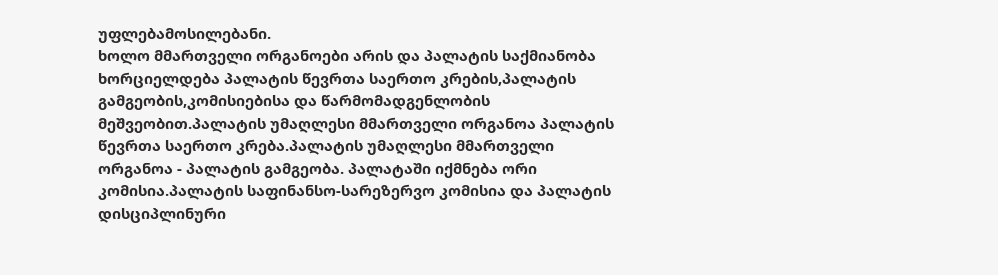უფლებამოსილებანი.
ხოლო მმართველი ორგანოები არის და პალატის საქმიანობა ხორციელდება პალატის წევრთა საერთო კრების,პალატის გამგეობის,კომისიებისა და წარმომადგენლობის მეშვეობით.პალატის უმაღლესი მმართველი ორგანოა პალატის წევრთა საერთო კრება.პალატის უმაღლესი მმართველი ორგანოა - პალატის გამგეობა. პალატაში იქმნება ორი კომისია.პალატის საფინანსო-სარეზერვო კომისია და პალატის დისციპლინური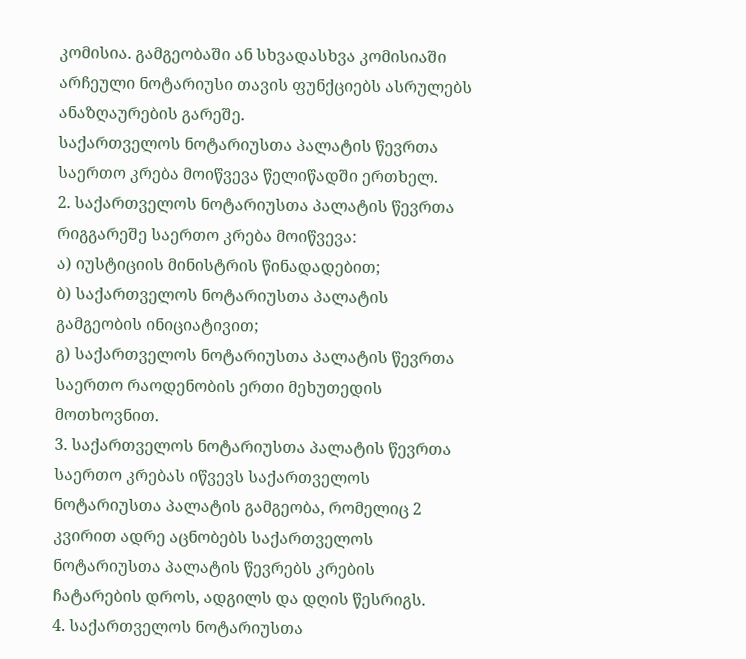კომისია. გამგეობაში ან სხვადასხვა კომისიაში არჩეული ნოტარიუსი თავის ფუნქციებს ასრულებს ანაზღაურების გარეშე.
საქართველოს ნოტარიუსთა პალატის წევრთა საერთო კრება მოიწვევა წელიწადში ერთხელ.
2. საქართველოს ნოტარიუსთა პალატის წევრთა რიგგარეშე საერთო კრება მოიწვევა:
ა) იუსტიციის მინისტრის წინადადებით;
ბ) საქართველოს ნოტარიუსთა პალატის გამგეობის ინიციატივით;
გ) საქართველოს ნოტარიუსთა პალატის წევრთა საერთო რაოდენობის ერთი მეხუთედის მოთხოვნით.
3. საქართველოს ნოტარიუსთა პალატის წევრთა საერთო კრებას იწვევს საქართველოს ნოტარიუსთა პალატის გამგეობა, რომელიც 2 კვირით ადრე აცნობებს საქართველოს ნოტარიუსთა პალატის წევრებს კრების ჩატარების დროს, ადგილს და დღის წესრიგს.
4. საქართველოს ნოტარიუსთა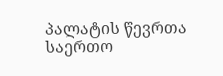პალატის წევრთა საერთო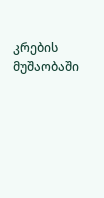კრების მუშაობაში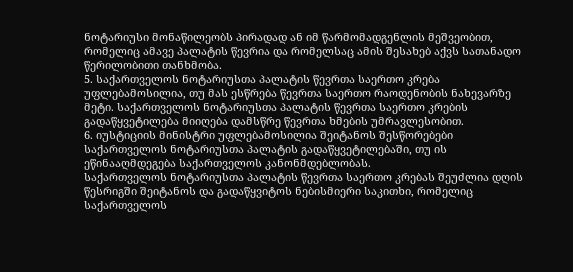ნოტარიუსი მონაწილეობს პირადად ან იმ წარმომადგენლის მეშვეობით, რომელიც ამავე პალატის წევრია და რომელსაც ამის შესახებ აქვს სათანადო წერილობითი თანხმობა.
5. საქართველოს ნოტარიუსთა პალატის წევრთა საერთო კრება უფლებამოსილია, თუ მას ესწრება წევრთა საერთო რაოდენობის ნახევარზე მეტი. საქართველოს ნოტარიუსთა პალატის წევრთა საერთო კრების გადაწყვეტილება მიიღება დამსწრე წევრთა ხმების უმრავლესობით.
6. იუსტიციის მინისტრი უფლებამოსილია შეიტანოს შესწორებები საქართველოს ნოტარიუსთა პალატის გადაწყვეტილებაში, თუ ის ეწინააღმდეგება საქართველოს კანონმდებლობას.
საქართველოს ნოტარიუსთა პალატის წევრთა საერთო კრებას შეუძლია დღის წესრიგში შეიტანოს და გადაწყვიტოს ნებისმიერი საკითხი, რომელიც საქართველოს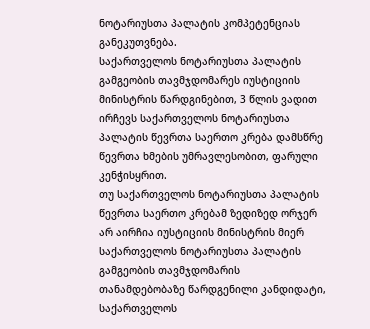ნოტარიუსთა პალატის კომპეტენციას განეკუთვნება.
საქართველოს ნოტარიუსთა პალატის გამგეობის თავმჯდომარეს იუსტიციის მინისტრის წარდგინებით, 3 წლის ვადით ირჩევს საქართველოს ნოტარიუსთა პალატის წევრთა საერთო კრება დამსწრე წევრთა ხმების უმრავლესობით, ფარული კენჭისყრით.
თუ საქართველოს ნოტარიუსთა პალატის წევრთა საერთო კრებამ ზედიზედ ორჯერ არ აირჩია იუსტიციის მინისტრის მიერ საქართველოს ნოტარიუსთა პალატის გამგეობის თავმჯდომარის თანამდებობაზე წარდგენილი კანდიდატი, საქართველოს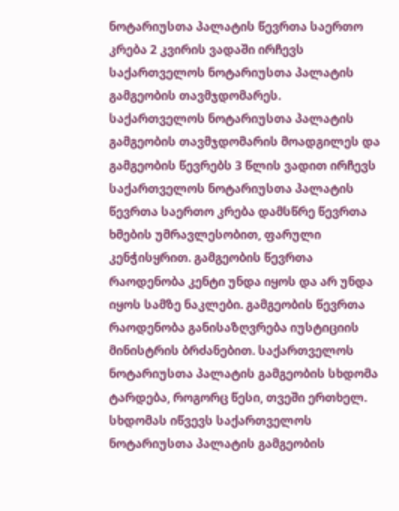ნოტარიუსთა პალატის წევრთა საერთო კრება 2 კვირის ვადაში ირჩევს საქართველოს ნოტარიუსთა პალატის გამგეობის თავმჯდომარეს.
საქართველოს ნოტარიუსთა პალატის გამგეობის თავმჯდომარის მოადგილეს და გამგეობის წევრებს 3 წლის ვადით ირჩევს საქართველოს ნოტარიუსთა პალატის წევრთა საერთო კრება დამსწრე წევრთა ხმების უმრავლესობით, ფარული კენჭისყრით. გამგეობის წევრთა რაოდენობა კენტი უნდა იყოს და არ უნდა იყოს სამზე ნაკლები. გამგეობის წევრთა რაოდენობა განისაზღვრება იუსტიციის მინისტრის ბრძანებით. საქართველოს ნოტარიუსთა პალატის გამგეობის სხდომა ტარდება, როგორც წესი, თვეში ერთხელ. სხდომას იწვევს საქართველოს ნოტარიუსთა პალატის გამგეობის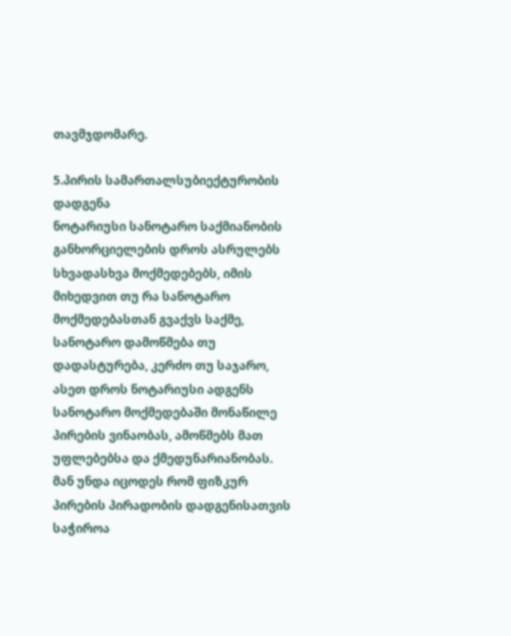თავმჯდომარე.

5.პირის სამართალსუბიექტურობის დადგენა
ნოტარიუსი სანოტარო საქმიანობის განხორციელების დროს ასრულებს სხვადასხვა მოქმედებებს, იმის მიხედვით თუ რა სანოტარო მოქმედებასთან გვაქვს საქმე, სანოტარო დამოწმება თუ დადასტურება, კერძო თუ საჯარო, ასეთ დროს ნოტარიუსი ადგენს სანოტარო მოქმედებაში მონაწილე პირების ვინაობას, ამოწმებს მათ უფლებებსა და ქმედუნარიანობას. მან უნდა იცოდეს რომ ფიზკურ პირების პირადობის დადგენისათვის საჭიროა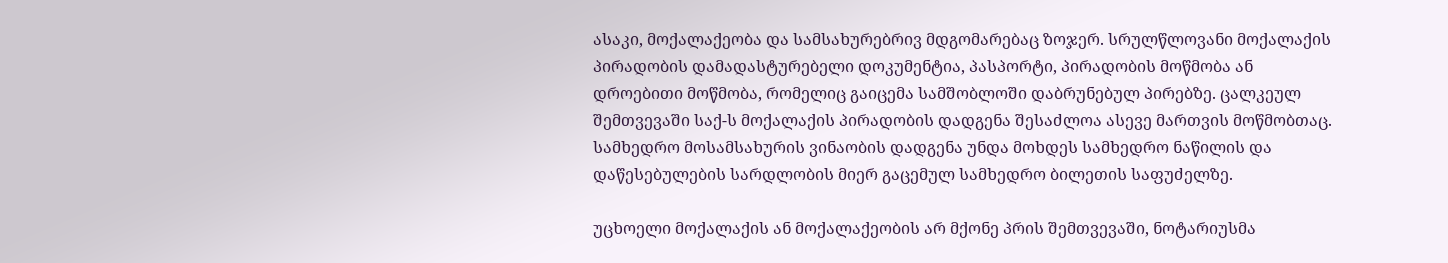ასაკი, მოქალაქეობა და სამსახურებრივ მდგომარებაც ზოჯერ. სრულწლოვანი მოქალაქის პირადობის დამადასტურებელი დოკუმენტია, პასპორტი, პირადობის მოწმობა ან დროებითი მოწმობა, რომელიც გაიცემა სამშობლოში დაბრუნებულ პირებზე. ცალკეულ შემთვევაში საქ-ს მოქალაქის პირადობის დადგენა შესაძლოა ასევე მართვის მოწმობთაც. სამხედრო მოსამსახურის ვინაობის დადგენა უნდა მოხდეს სამხედრო ნაწილის და დაწესებულების სარდლობის მიერ გაცემულ სამხედრო ბილეთის საფუძელზე.

უცხოელი მოქალაქის ან მოქალაქეობის არ მქონე პრის შემთვევაში, ნოტარიუსმა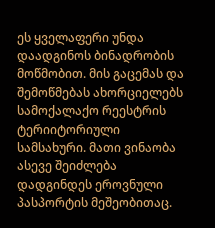ეს ყველაფერი უნდა დაადგინოს ბინადრობის მოწმობით. მის გაცემას და შემოწმებას ახორციელებს სამოქალაქო რეესტრის ტერიიტორიული სამსახური. მათი ვინაობა ასევე შეიძლება დადგინდეს ეროვნული პასპორტის მეშეობითაც.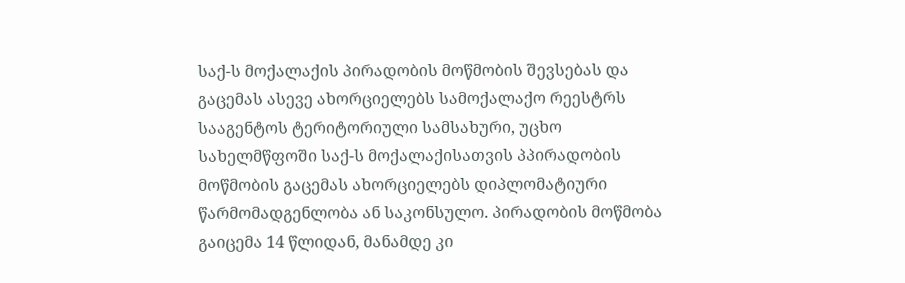საქ-ს მოქალაქის პირადობის მოწმობის შევსებას და გაცემას ასევე ახორციელებს სამოქალაქო რეესტრს სააგენტოს ტერიტორიული სამსახური, უცხო სახელმწფოში საქ-ს მოქალაქისათვის პპირადობის მოწმობის გაცემას ახორციელებს დიპლომატიური წარმომადგენლობა ან საკონსულო. პირადობის მოწმობა გაიცემა 14 წლიდან, მანამდე კი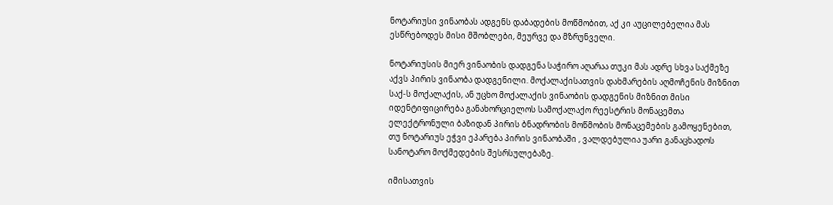ნოტარიუსი ვინაობას ადგენს დაბადების მოწმობით, აქ კი აუცილებელია მას ესწრებოდეს მისი მშობლები, მეურვე და მზრუნველი.

ნოტარიუსის მიერ ვინაობის დადგენა საჭირო აღარაა თუკი მას ადრე სხვა საქმეზე აქვს პირის ვინაობა დადგენილი. მოქალაქისათვის დახმარების აღმოჩენის მიზნით საქ-ს მოქალაქის, ან უცხო მოქალაქის ვინაობის დადგენის მიზნით მისი იდენტიფიცირება განახორციელოს სამოქალაქო რეესტრის მონაცემთა ელექტრონული ბაზიდან პირის ბნადრობის მოწმობის მონაცემების გამოყენებით, თუ ნოტარიუს ეჭვი ეპარება პირის ვინაობაში , ვალდებულია უარი განაცხადოს სანოტარო მოქმედების შესრსულებაზე.

იმისათვის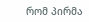რომ პირმა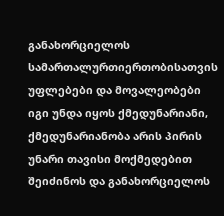განახორციელოს სამართალურთიერთობისათვის უფლებები და მოვალეობები იგი უნდა იყოს ქმედუნარიანი, ქმედუნარიანობა არის პირის უნარი თავისი მოქმედებით შეიძინოს და განახორციელოს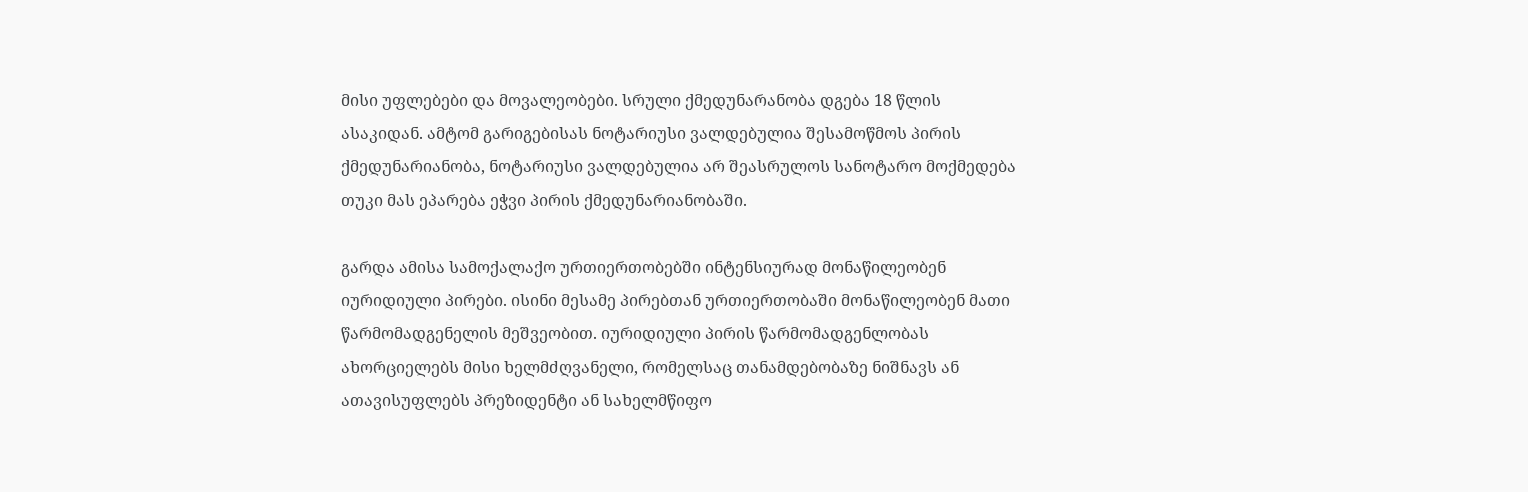მისი უფლებები და მოვალეობები. სრული ქმედუნარანობა დგება 18 წლის ასაკიდან. ამტომ გარიგებისას ნოტარიუსი ვალდებულია შესამოწმოს პირის ქმედუნარიანობა, ნოტარიუსი ვალდებულია არ შეასრულოს სანოტარო მოქმედება თუკი მას ეპარება ეჭვი პირის ქმედუნარიანობაში.

გარდა ამისა სამოქალაქო ურთიერთობებში ინტენსიურად მონაწილეობენ იურიდიული პირები. ისინი მესამე პირებთან ურთიერთობაში მონაწილეობენ მათი წარმომადგენელის მეშვეობით. იურიდიული პირის წარმომადგენლობას ახორციელებს მისი ხელმძღვანელი, რომელსაც თანამდებობაზე ნიშნავს ან ათავისუფლებს პრეზიდენტი ან სახელმწიფო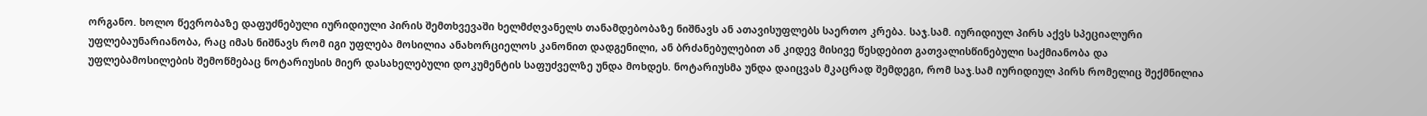ორგანო. ხოლო წევრობაზე დაფუძნებული იურიდიული პირის შემთხვევაში ხელმძღვანელს თანამდებობაზე ნიშნავს ან ათავისუფლებს საერთო კრება. საჯ.სამ. იურიდიულ პირს აქვს სპეციალური უფლებაუნარიანობა, რაც იმას ნიშნავს რომ იგი უფლება მოსილია ანახორციელოს კანონით დადგენილი, ან ბრძანებულებით ან კიდევ მისივე წესდებით გათვალისწინებული საქმიანობა და უფლებამოსილების შემოწმებაც ნოტარიუსის მიერ დასახელებული დოკუმენტის საფუძველზე უნდა მოხდეს. ნოტარიუსმა უნდა დაიცვას მკაცრად შემდეგი, რომ საჯ.სამ იურიდიულ პირს რომელიც შექმნილია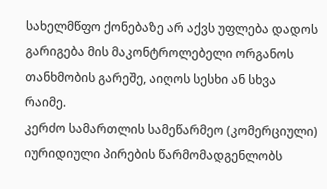სახელმწფო ქონებაზე არ აქვს უფლება დადოს გარიგება მის მაკონტროლებელი ორგანოს თანხმობის გარეშე, აიღოს სესხი ან სხვა რაიმე.
კერძო სამართლის სამეწარმეო (კომერციული) იურიდიული პირების წარმომადგენლობს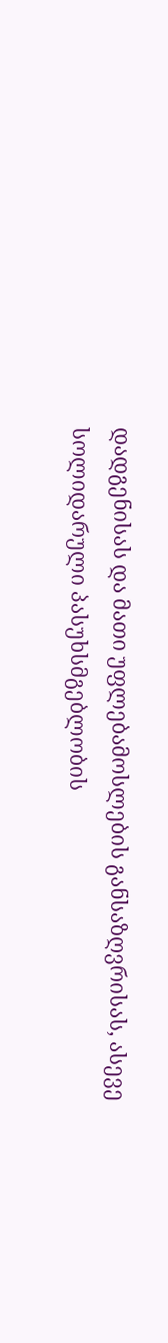დადგენისას და მათი უფლებამოსლების განსაზღვრისას, ასევე სოლიდარული პასუხსმგებლობის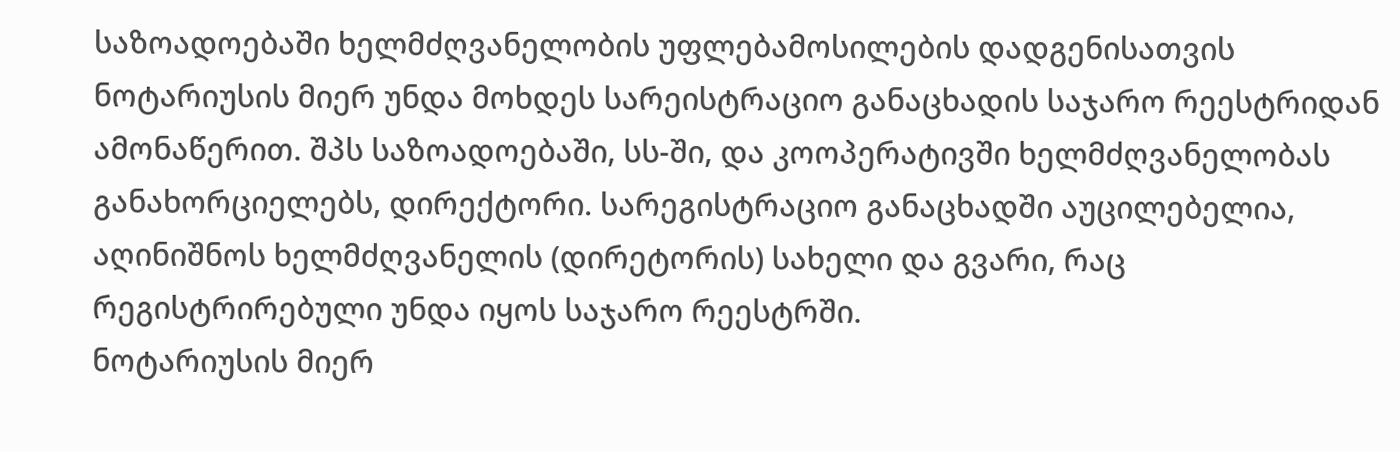საზოადოებაში ხელმძღვანელობის უფლებამოსილების დადგენისათვის ნოტარიუსის მიერ უნდა მოხდეს სარეისტრაციო განაცხადის საჯარო რეესტრიდან ამონაწერით. შპს საზოადოებაში, სს-ში, და კოოპერატივში ხელმძღვანელობას განახორციელებს, დირექტორი. სარეგისტრაციო განაცხადში აუცილებელია, აღინიშნოს ხელმძღვანელის (დირეტორის) სახელი და გვარი, რაც რეგისტრირებული უნდა იყოს საჯარო რეესტრში.
ნოტარიუსის მიერ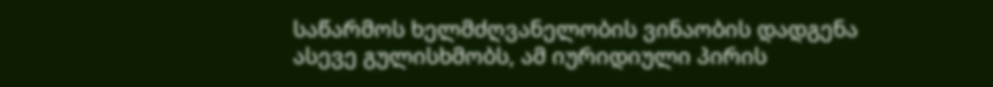საწარმოს ხელმძღვანელობის ვინაობის დადგენა ასევე გულისხმობს, ამ იურიდიული პირის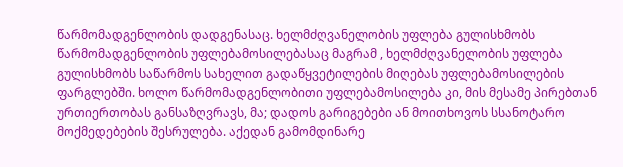წარმომადგენლობის დადგენასაც. ხელმძღვანელობის უფლება გულისხმობს წარმომადგენლობის უფლებამოსილებასაც მაგრამ , ხელმძღვანელობის უფლება გულისხმობს საწარმოს სახელით გადაწყვეტილების მიღებას უფლებამოსილების ფარგლებში. ხოლო წარმომადგენლობითი უფლებამოსილება კი, მის მესამე პირებთან ურთიერთობას განსაზღვრავს, მა; დადოს გარიგებები ან მოითხოვოს სსანოტარო მოქმედებების შესრულება. აქედან გამომდინარე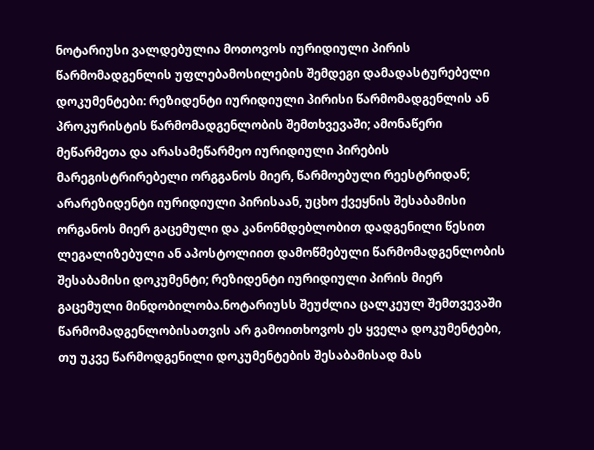ნოტარიუსი ვალდებულია მოთოვოს იურიდიული პირის წარმომადგენლის უფლებამოსილების შემდეგი დამადასტურებელი დოკუმენტები: რეზიდენტი იურიდიული პირისი წარმომადგენლის ან პროკურისტის წარმომადგენლობის შემთხვევაში; ამონაწერი მეწარმეთა და არასამეწარმეო იურიდიული პირების მარეგისტრირებელი ორგგანოს მიერ, წარმოებული რეესტრიდან; არარეზიდენტი იურიდიული პირისაან, უცხო ქვეყნის შესაბამისი ორგანოს მიერ გაცემული და კანონმდებლობით დადგენილი წესით ლეგალიზებული ან აპოსტოლიით დამოწმებული წარმომადგენლობის შესაბამისი დოკუმენტი; რეზიდენტი იურიდიული პირის მიერ გაცემული მინდობილობა.ნოტარიუსს შეუძლია ცალკეულ შემთვევაში წარმომადგენლობისათვის არ გამოითხოვოს ეს ყველა დოკუმენტები, თუ უკვე წარმოდგენილი დოკუმენტების შესაბამისად მას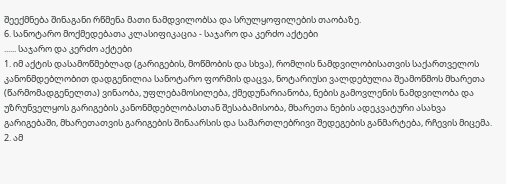შეექმნება შინაგანი რწმენა მათი ნამდვილობსა და სრულყოფილების თაობაზე.
6. სანოტარო მოქმედებათა კლასიფიკაცია - საჯარო და კერძო აქტები
...... საჯარო და კერძო აქტები
1. იმ აქტის დასამოწმებლად (გარიგების, მოწმობის და სხვა), რომლის ნამდვილობისათვის საქართველოს კანონმდებლობით დადგენილია სანოტარო ფორმის დაცვა, ნოტარიუსი ვალდებულია შეამოწმოს მხარეთა (წარმომადგენელთა) ვინაობა, უფლებამოსილება, ქმედუნარიანობა, ნების გამოვლენის ნამდვილობა და უზრუნველყოს გარიგების კანონმდებლობასთან შესაბამისობა, მხარეთა ნების ადეკვატური ასახვა გარიგებაში, მხარეთათვის გარიგების შინაარსის და სამართლებრივი შედეგების განმარტება, რჩევის მიცემა.
2. ამ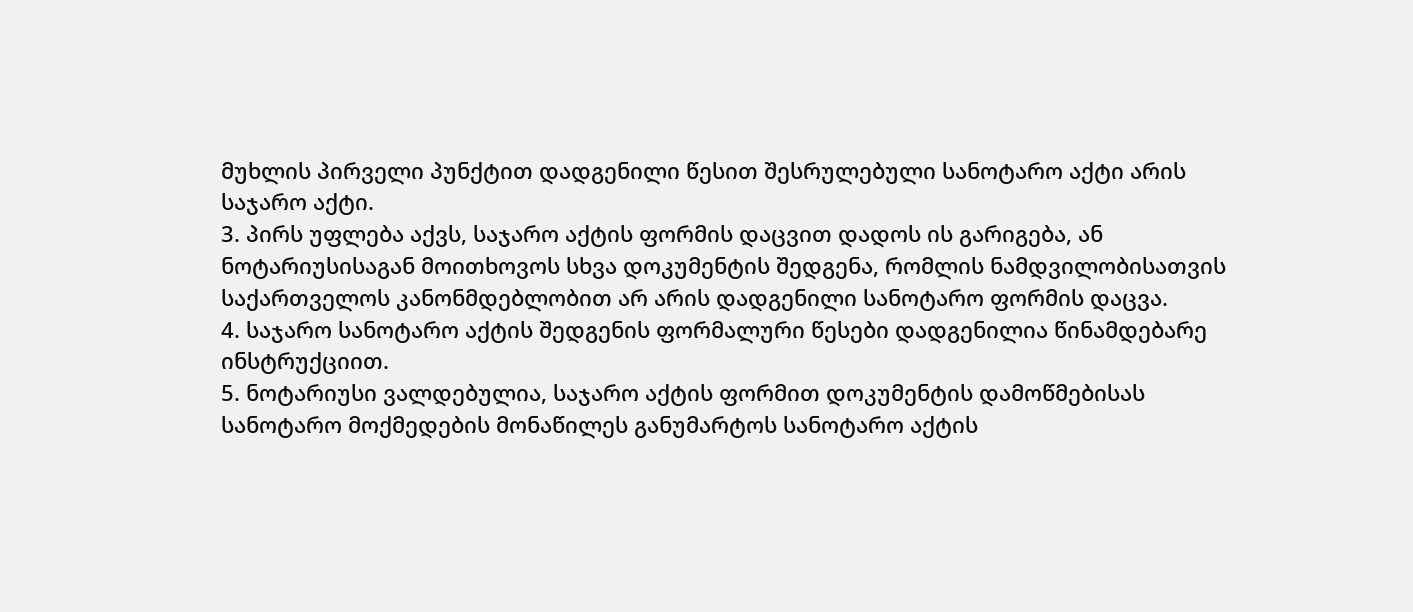მუხლის პირველი პუნქტით დადგენილი წესით შესრულებული სანოტარო აქტი არის საჯარო აქტი.
3. პირს უფლება აქვს, საჯარო აქტის ფორმის დაცვით დადოს ის გარიგება, ან ნოტარიუსისაგან მოითხოვოს სხვა დოკუმენტის შედგენა, რომლის ნამდვილობისათვის საქართველოს კანონმდებლობით არ არის დადგენილი სანოტარო ფორმის დაცვა.
4. საჯარო სანოტარო აქტის შედგენის ფორმალური წესები დადგენილია წინამდებარე ინსტრუქციით.
5. ნოტარიუსი ვალდებულია, საჯარო აქტის ფორმით დოკუმენტის დამოწმებისას სანოტარო მოქმედების მონაწილეს განუმარტოს სანოტარო აქტის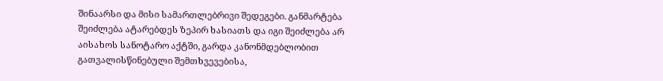შინაარსი და მისი სამართლებრივი შედეგები. განმარტება შეიძლება ატარებდეს ზეპირ ხასიათს და იგი შეიძლება არ აისახოს სანოტარო აქტში, გარდა კანონმდებლობით გათვალისწინებული შემთხვევებისა,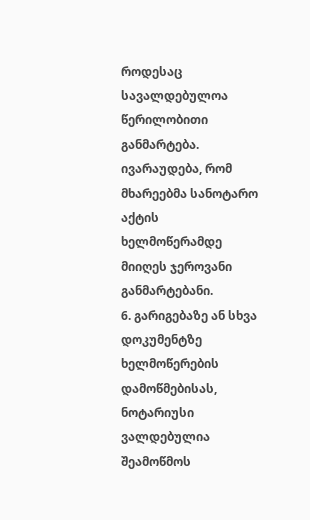როდესაც სავალდებულოა წერილობითი განმარტება. ივარაუდება, რომ მხარეებმა სანოტარო აქტის ხელმოწერამდე მიიღეს ჯეროვანი განმარტებანი.
6. გარიგებაზე ან სხვა დოკუმენტზე ხელმოწერების დამოწმებისას, ნოტარიუსი ვალდებულია შეამოწმოს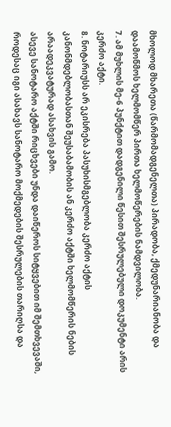მხოლოდ მხარეთა (წარმომადგენელთა) პირადობა, ქმედუნარიანობა და დაამოწმოს ხელმომწერ პირთა ხელმოწერების ნამდვილობა.
7. ამ მუხლის მე-6 პუნქტით დადგენილი წესით შესრულებული დოკუმენტი არის კერძო აქტი.
8. ნოტარიუსს არ ეკისრება პასუხისმგებლობა კერძო აქტის კანონმდებლობასთან შეუსაბამობის ან კერძო აქტში ხელმომწერის ნების არაადეკვატურად ასახვის გამო.
ასევე სანოტარო აქტში რიცხვები უნდა დაიწეროს სიტყვებით იმ შემთხვევაში, როდესაც იგი ასახავს სანოტარო მოქმედების შესრულების თარიღსა და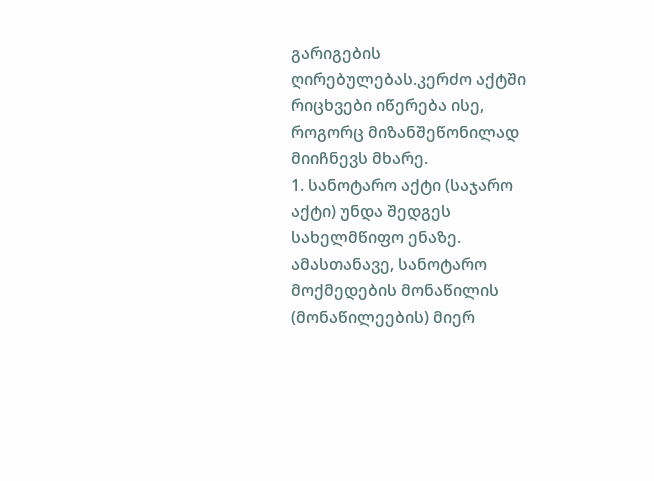გარიგების ღირებულებას.კერძო აქტში რიცხვები იწერება ისე, როგორც მიზანშეწონილად მიიჩნევს მხარე.
1. სანოტარო აქტი (საჯარო აქტი) უნდა შედგეს სახელმწიფო ენაზე. ამასთანავე, სანოტარო მოქმედების მონაწილის (მონაწილეების) მიერ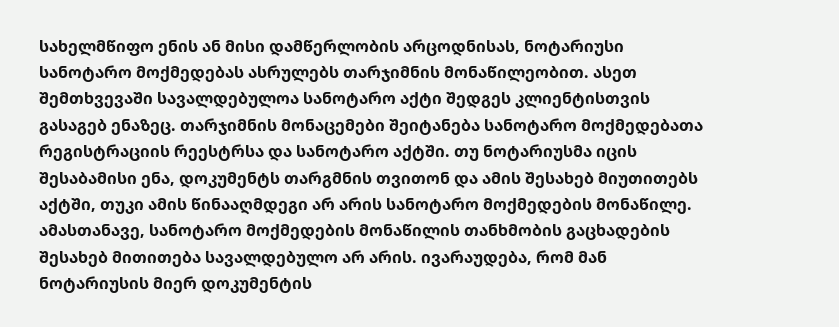სახელმწიფო ენის ან მისი დამწერლობის არცოდნისას, ნოტარიუსი სანოტარო მოქმედებას ასრულებს თარჯიმნის მონაწილეობით. ასეთ შემთხვევაში სავალდებულოა სანოტარო აქტი შედგეს კლიენტისთვის გასაგებ ენაზეც. თარჯიმნის მონაცემები შეიტანება სანოტარო მოქმედებათა რეგისტრაციის რეესტრსა და სანოტარო აქტში. თუ ნოტარიუსმა იცის შესაბამისი ენა, დოკუმენტს თარგმნის თვითონ და ამის შესახებ მიუთითებს აქტში, თუკი ამის წინააღმდეგი არ არის სანოტარო მოქმედების მონაწილე. ამასთანავე, სანოტარო მოქმედების მონაწილის თანხმობის გაცხადების შესახებ მითითება სავალდებულო არ არის. ივარაუდება, რომ მან ნოტარიუსის მიერ დოკუმენტის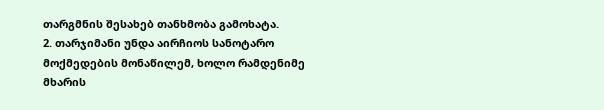თარგმნის შესახებ თანხმობა გამოხატა.
2. თარჯიმანი უნდა აირჩიოს სანოტარო მოქმედების მონაწილემ, ხოლო რამდენიმე მხარის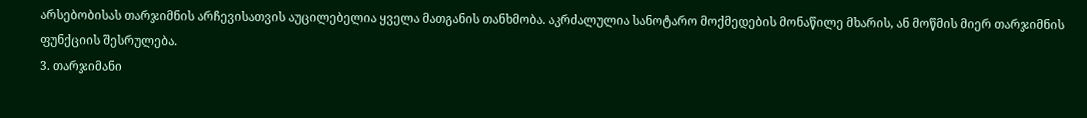არსებობისას თარჯიმნის არჩევისათვის აუცილებელია ყველა მათგანის თანხმობა. აკრძალულია სანოტარო მოქმედების მონაწილე მხარის, ან მოწმის მიერ თარჯიმნის ფუნქციის შესრულება.
3. თარჯიმანი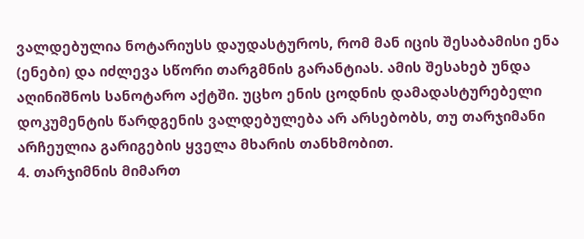ვალდებულია ნოტარიუსს დაუდასტუროს, რომ მან იცის შესაბამისი ენა (ენები) და იძლევა სწორი თარგმნის გარანტიას. ამის შესახებ უნდა აღინიშნოს სანოტარო აქტში. უცხო ენის ცოდნის დამადასტურებელი დოკუმენტის წარდგენის ვალდებულება არ არსებობს, თუ თარჯიმანი არჩეულია გარიგების ყველა მხარის თანხმობით.
4. თარჯიმნის მიმართ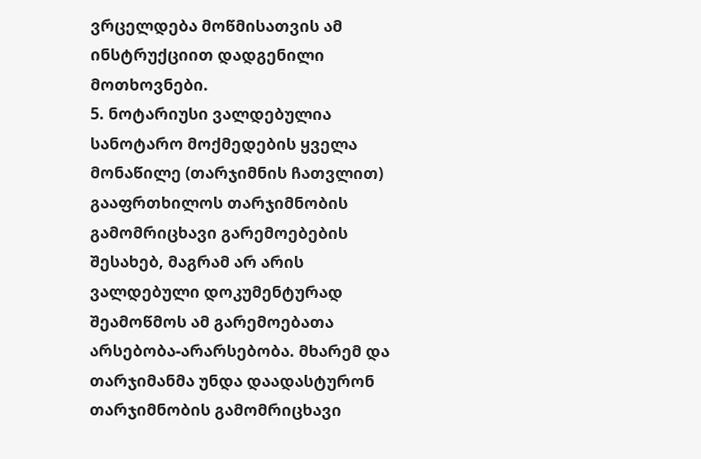ვრცელდება მოწმისათვის ამ ინსტრუქციით დადგენილი მოთხოვნები.
5. ნოტარიუსი ვალდებულია სანოტარო მოქმედების ყველა მონაწილე (თარჯიმნის ჩათვლით) გააფრთხილოს თარჯიმნობის გამომრიცხავი გარემოებების შესახებ, მაგრამ არ არის ვალდებული დოკუმენტურად შეამოწმოს ამ გარემოებათა არსებობა-არარსებობა. მხარემ და თარჯიმანმა უნდა დაადასტურონ თარჯიმნობის გამომრიცხავი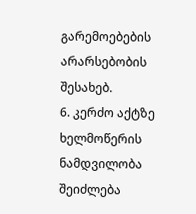გარემოებების არარსებობის შესახებ.
6. კერძო აქტზე ხელმოწერის ნამდვილობა შეიძლება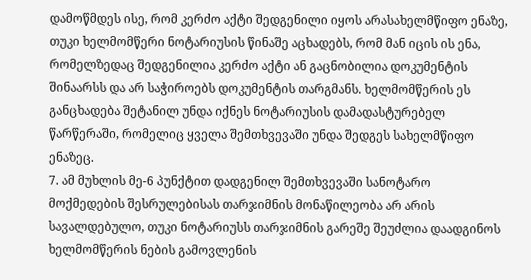დამოწმდეს ისე, რომ კერძო აქტი შედგენილი იყოს არასახელმწიფო ენაზე, თუკი ხელმომწერი ნოტარიუსის წინაშე აცხადებს, რომ მან იცის ის ენა, რომელზედაც შედგენილია კერძო აქტი ან გაცნობილია დოკუმენტის შინაარსს და არ საჭიროებს დოკუმენტის თარგმანს. ხელმომწერის ეს განცხადება შეტანილ უნდა იქნეს ნოტარიუსის დამადასტურებელ წარწერაში, რომელიც ყველა შემთხვევაში უნდა შედგეს სახელმწიფო ენაზეც.
7. ამ მუხლის მე-6 პუნქტით დადგენილ შემთხვევაში სანოტარო მოქმედების შესრულებისას თარჯიმნის მონაწილეობა არ არის სავალდებულო, თუკი ნოტარიუსს თარჯიმნის გარეშე შეუძლია დაადგინოს ხელმომწერის ნების გამოვლენის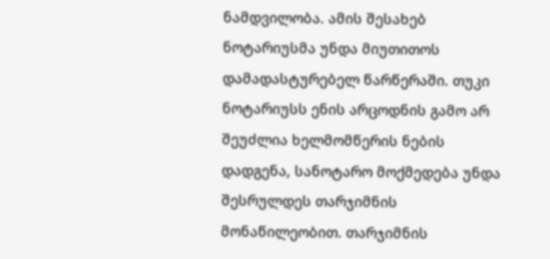ნამდვილობა. ამის შესახებ ნოტარიუსმა უნდა მიუთითოს დამადასტურებელ წარწერაში. თუკი ნოტარიუსს ენის არცოდნის გამო არ შეუძლია ხელმომწერის ნების დადგენა, სანოტარო მოქმედება უნდა შესრულდეს თარჯიმნის მონაწილეობით. თარჯიმნის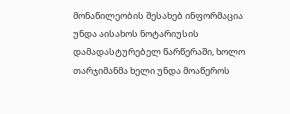მონაწილეობის შესახებ ინფორმაცია უნდა აისახოს ნოტარიუსის დამადასტურებელ წარწერაში, ხოლო თარჯიმანმა ხელი უნდა მოაწეროს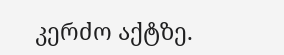კერძო აქტზე.